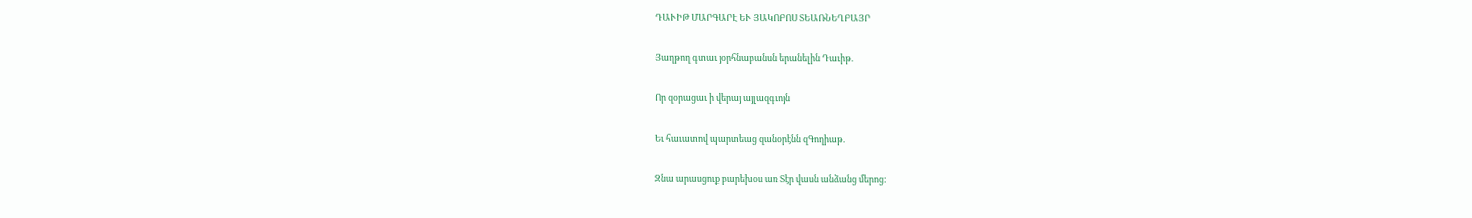ԴԱՒԻԹ ՄԱՐԳԱՐԷ ԵՒ ՅԱԿՈԲՈՍ ՏԵԱՌՆԵՂԲԱՅՐ

Յաղթող գտաւ յօրհնաբանսն երանելին Դաւիթ.

Որ զօրացաւ ի վերայ այլազգւոյն

Եւ հաւատով պարտեաց զանօրէնն զԳողիաթ.

Զնա արասցուք բարեխօս առ Տէր վասն անձանց մերոց: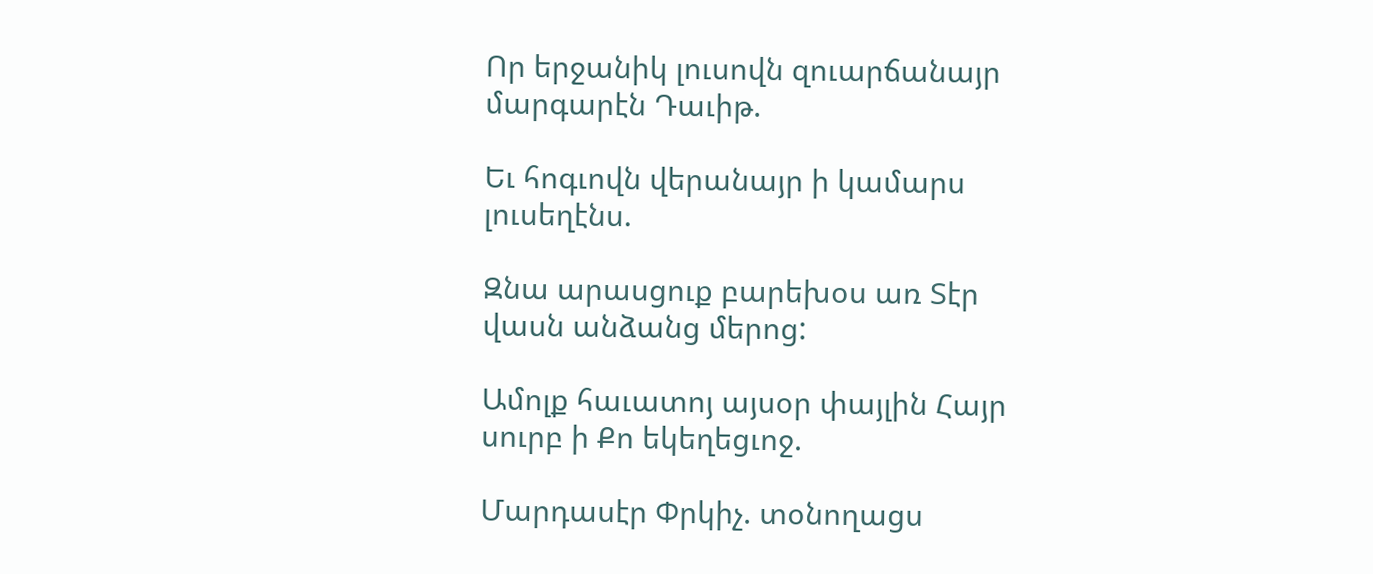Որ երջանիկ լուսովն զուարճանայր մարգարէն Դաւիթ.

Եւ հոգւովն վերանայր ի կամարս լուսեղէնս.

Զնա արասցուք բարեխօս առ Տէր վասն անձանց մերոց:

Ամոլք հաւատոյ այսօր փայլին Հայր սուրբ ի Քո եկեղեցւոջ.

Մարդասէր Փրկիչ. տօնողացս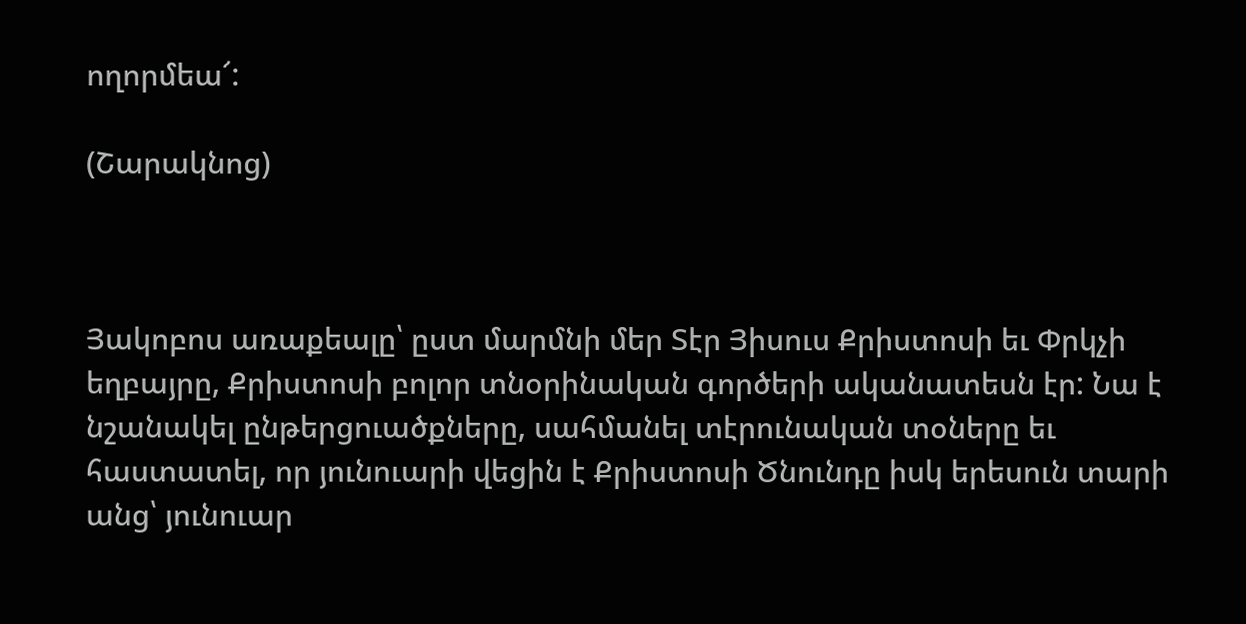ողորմեա՜:

(Շարակնոց)



Յակոբոս առաքեալը՝ ըստ մարմնի մեր Տէր Յիսուս Քրիստոսի եւ Փրկչի եղբայրը, Քրիստոսի բոլոր տնօրինական գործերի ականատեսն էր: Նա է նշանակել ընթերցուածքները, սահմանել տէրունական տօները եւ հաստատել, որ յունուարի վեցին է Քրիստոսի Ծնունդը իսկ երեսուն տարի անց՝ յունուար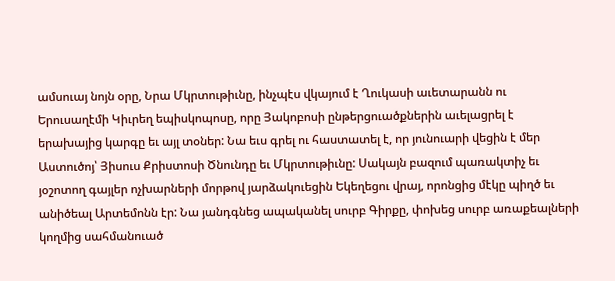ամսուայ նոյն օրը, Նրա Մկրտութիւնը, ինչպէս վկայում է Ղուկասի աւետարանն ու Երուսաղէմի Կիւրեղ եպիսկոպոսը, որը Յակոբոսի ընթերցուածքներին աւելացրել է երախայից կարգը եւ այլ տօներ: Նա եւս գրել ու հաստատել է, որ յունուարի վեցին է մեր Աստուծոյ՝ Յիսուս Քրիստոսի Ծնունդը եւ Մկրտութիւնը: Սակայն բազում պառակտիչ եւ յօշոտող գայլեր ոչխարների մորթով յարձակուեցին Եկեղեցու վրայ, որոնցից մէկը պիղծ եւ անիծեալ Արտեմոնն էր: Նա յանդգնեց ապականել սուրբ Գիրքը, փոխեց սուրբ առաքեալների կողմից սահմանուած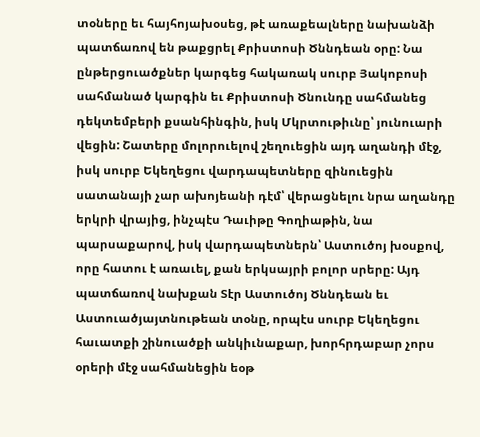տօները եւ հայհոյախօսեց, թէ առաքեալները նախանձի պատճառով են թաքցրել Քրիստոսի Ծննդեան օրը: Նա ընթերցուածքներ կարգեց հակառակ սուրբ Յակոբոսի սահմանած կարգին եւ Քրիստոսի Ծնունդը սահմանեց դեկտեմբերի քսանհինգին, իսկ Մկրտութիւնը՝ յունուարի վեցին: Շատերը մոլորուելով շեղուեցին այդ աղանդի մէջ, իսկ սուրբ Եկեղեցու վարդապետները զինուեցին սատանայի չար ախոյեանի դէմ՝ վերացնելու նրա աղանդը երկրի վրայից, ինչպէս Դաւիթը Գողիաթին, նա պարսաքարով, իսկ վարդապետներն՝ Աստուծոյ խօսքով, որը հատու է առաւել, քան երկսայրի բոլոր սրերը: Այդ պատճառով նախքան Տէր Աստուծոյ Ծննդեան եւ Աստուածյայտնութեան տօնը, որպէս սուրբ Եկեղեցու հաւատքի շինուածքի անկիւնաքար, խորհրդաբար չորս օրերի մէջ սահմանեցին եօթ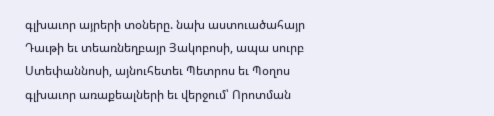գլխաւոր այրերի տօները. նախ աստուածահայր Դաւթի եւ տեառնեղբայր Յակոբոսի, ապա սուրբ Ստեփաննոսի, այնուհետեւ Պետրոս եւ Պօղոս գլխաւոր առաքեալների եւ վերջում՝ Որոտման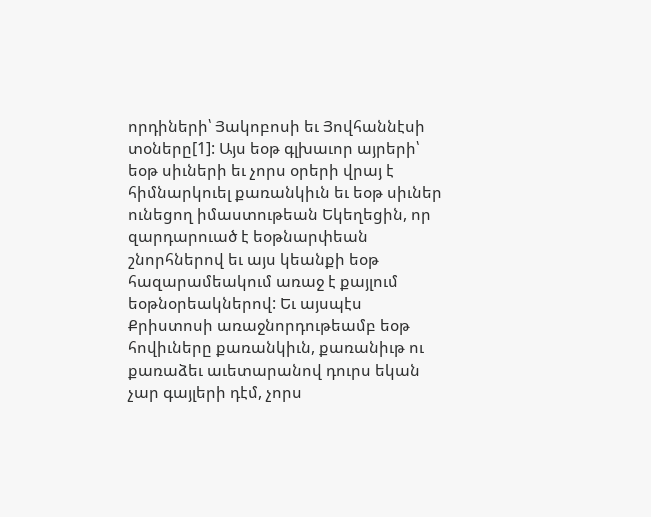որդիների՝ Յակոբոսի եւ Յովհաննէսի տօները[1]: Այս եօթ գլխաւոր այրերի՝ եօթ սիւների եւ չորս օրերի վրայ է հիմնարկուել քառանկիւն եւ եօթ սիւներ ունեցող իմաստութեան Եկեղեցին, որ զարդարուած է եօթնարփեան շնորհներով եւ այս կեանքի եօթ հազարամեակում առաջ է քայլում եօթնօրեակներով: Եւ այսպէս Քրիստոսի առաջնորդութեամբ եօթ հովիւները քառանկիւն, քառանիւթ ու քառաձեւ աւետարանով դուրս եկան չար գայլերի դէմ, չորս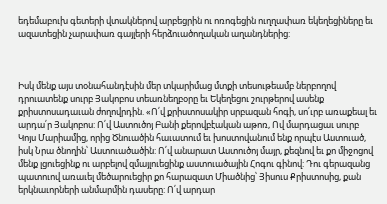եդեմաբուխ գետերի վտակներով արբեցրին ու ոռոգեցին ուղղափառ եկեղեցիները եւ ազատեցին չարափառ գայլերի հերձուածողական աղանդներից:



Իսկ մենք այս տօնահանդէսին մեր տկարիմաց մտքի տեսութեամբ ներբողով դրուատենք սուրբ Յակոբոս տեառնեղբօրը եւ Եկեղեցու շուրթերով ասենք քրիստոսադաւան ժողովրդին. «Ո՛վ քրիստոսակիր սրբազան հոգի, սո՛ւրբ առաքեալ եւ արդա՛ր Յակոբոս: Ո՛վ Աստուծոյ Բանի քերովբէական աթոռ, Ով մարդացաւ սուրբ Կոյս Մարիամից, որից Ծնուածին հաւատում եւ խոստովանում ենք որպէս Աստուած, իսկ Նրա ծնողին՝ Աստուածածին: Ո՛վ անարատ Աստուծոյ մայր, քեզնով եւ քո միջոցով մենք լցուեցինք ու արբելով զմայլուեցինք աստուածային Հոգու գինով: Դու գերազանց պատուով առաւել մեծարուեցիր քո հարազատ Միածնից՝ Յիսուս Քրիստոսից, քան երկնաւորների անմարմին դասերը: Ո՛վ արդար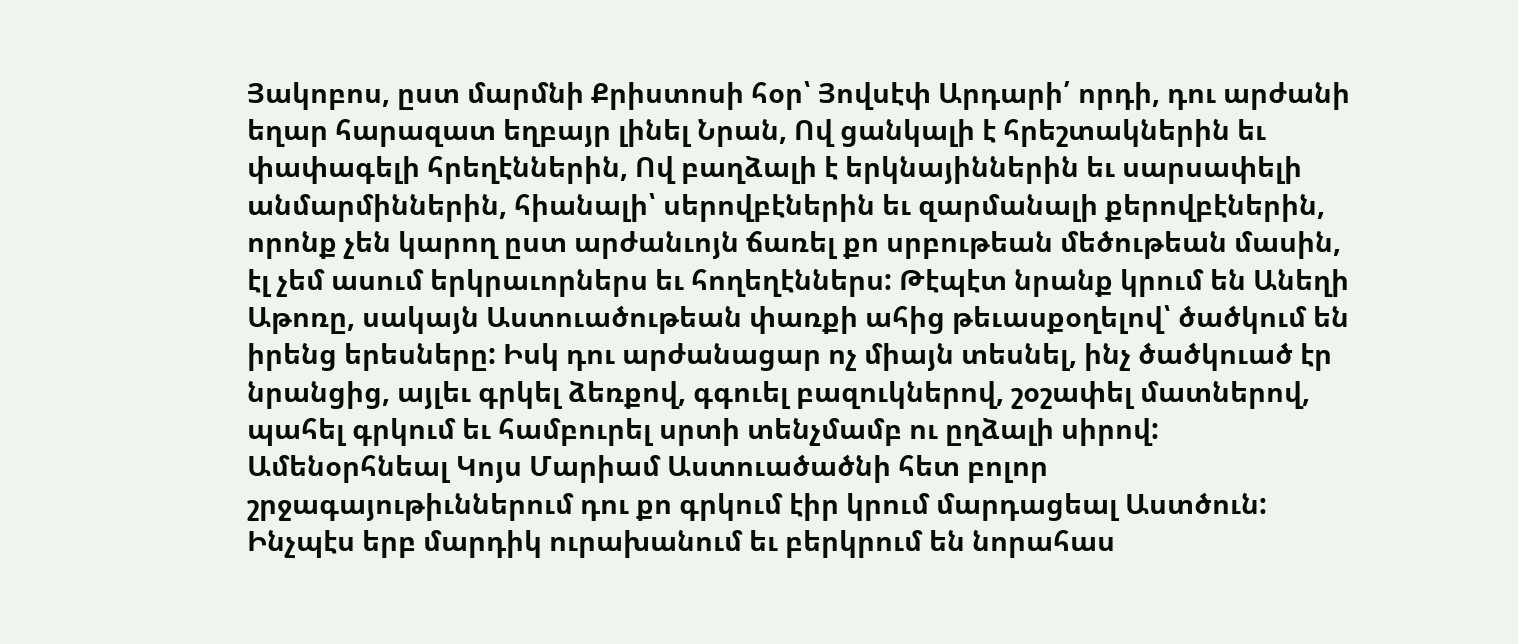Յակոբոս, ըստ մարմնի Քրիստոսի հօր՝ Յովսէփ Արդարի՛ որդի, դու արժանի եղար հարազատ եղբայր լինել Նրան, Ով ցանկալի է հրեշտակներին եւ փափագելի հրեղէններին, Ով բաղձալի է երկնայիններին եւ սարսափելի անմարմիններին, հիանալի՝ սերովբէներին եւ զարմանալի քերովբէներին, որոնք չեն կարող ըստ արժանւոյն ճառել քո սրբութեան մեծութեան մասին, էլ չեմ ասում երկրաւորներս եւ հողեղէններս: Թէպէտ նրանք կրում են Անեղի Աթոռը, սակայն Աստուածութեան փառքի ահից թեւասքօղելով՝ ծածկում են իրենց երեսները: Իսկ դու արժանացար ոչ միայն տեսնել, ինչ ծածկուած էր նրանցից, այլեւ գրկել ձեռքով, գգուել բազուկներով, շօշափել մատներով, պահել գրկում եւ համբուրել սրտի տենչմամբ ու ըղձալի սիրով: Ամենօրհնեալ Կոյս Մարիամ Աստուածածնի հետ բոլոր շրջագայութիւններում դու քո գրկում էիր կրում մարդացեալ Աստծուն: Ինչպէս երբ մարդիկ ուրախանում եւ բերկրում են նորահաս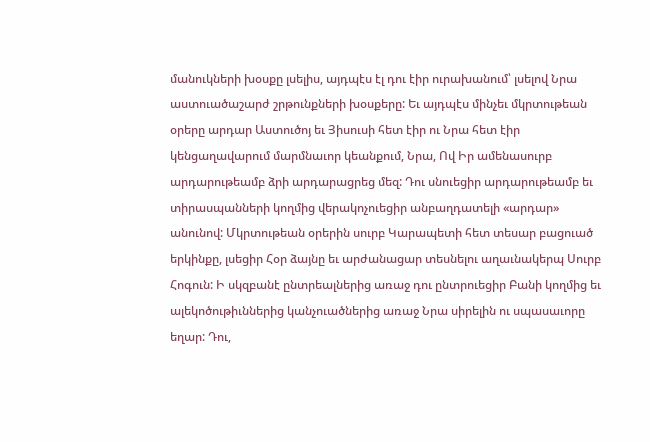մանուկների խօսքը լսելիս, այդպէս էլ դու էիր ուրախանում՝ լսելով Նրա աստուածաշարժ շրթունքների խօսքերը: Եւ այդպէս մինչեւ մկրտութեան օրերը արդար Աստուծոյ եւ Յիսուսի հետ էիր ու Նրա հետ էիր կենցաղավարում մարմնաւոր կեանքում, Նրա, Ով Իր ամենասուրբ արդարութեամբ ձրի արդարացրեց մեզ: Դու սնուեցիր արդարութեամբ եւ տիրասպանների կողմից վերակոչուեցիր անբաղդատելի «արդար» անունով: Մկրտութեան օրերին սուրբ Կարապետի հետ տեսար բացուած երկինքը, լսեցիր Հօր ձայնը եւ արժանացար տեսնելու աղաւնակերպ Սուրբ Հոգուն: Ի սկզբանէ ընտրեալներից առաջ դու ընտրուեցիր Բանի կողմից եւ ալեկոծութիւններից կանչուածներից առաջ Նրա սիրելին ու սպասաւորը եղար: Դու,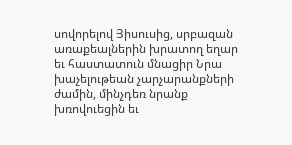սովորելով Յիսուսից, սրբազան առաքեալներին խրատող եղար եւ հաստատուն մնացիր Նրա խաչելութեան չարչարանքների ժամին, մինչդեռ նրանք խռովուեցին եւ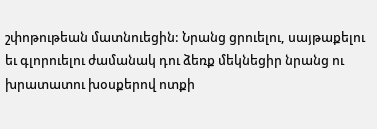շփոթութեան մատնուեցին: Նրանց ցրուելու, սայթաքելու եւ գլորուելու ժամանակ դու ձեռք մեկնեցիր նրանց ու խրատատու խօսքերով ոտքի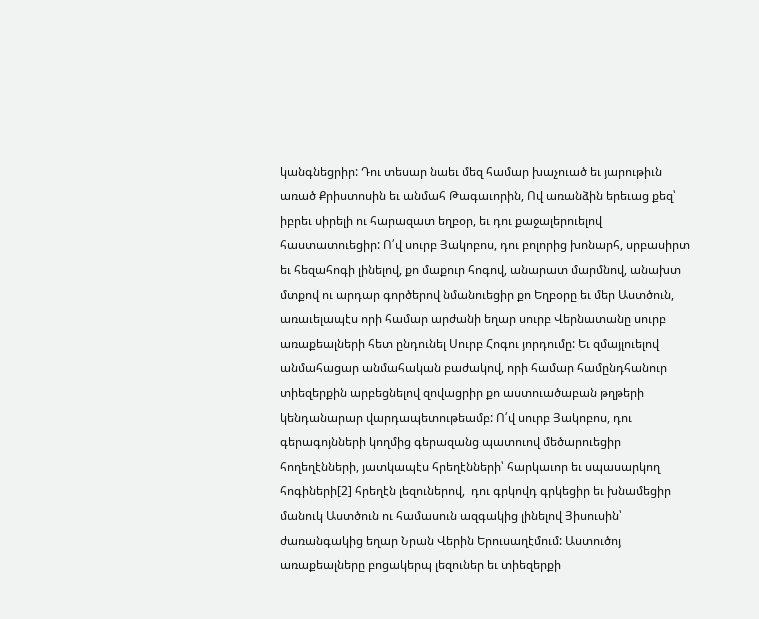կանգնեցրիր: Դու տեսար նաեւ մեզ համար խաչուած եւ յարութիւն առած Քրիստոսին եւ անմահ Թագաւորին, Ով առանձին երեւաց քեզ՝ իբրեւ սիրելի ու հարազատ եղբօր, եւ դու քաջալերուելով հաստատուեցիր: Ո՛վ սուրբ Յակոբոս, դու բոլորից խոնարհ, սրբասիրտ եւ հեզահոգի լինելով, քո մաքուր հոգով, անարատ մարմնով, անախտ մտքով ու արդար գործերով նմանուեցիր քո Եղբօրը եւ մեր Աստծուն, առաւելապէս որի համար արժանի եղար սուրբ Վերնատանը սուրբ առաքեալների հետ ընդունել Սուրբ Հոգու յորդումը: Եւ զմայլուելով անմահացար անմահական բաժակով, որի համար համընդհանուր տիեզերքին արբեցնելով զովացրիր քո աստուածաբան թղթերի կենդանարար վարդապետութեամբ: Ո՛վ սուրբ Յակոբոս, դու գերագոյնների կողմից գերազանց պատուով մեծարուեցիր  հողեղէնների, յատկապէս հրեղէնների՝ հարկաւոր եւ սպասարկող հոգիների[2] հրեղէն լեզուներով,  դու գրկովդ գրկեցիր եւ խնամեցիր մանուկ Աստծուն ու համասուն ազգակից լինելով Յիսուսին՝ ժառանգակից եղար Նրան Վերին Երուսաղէմում: Աստուծոյ առաքեալները բոցակերպ լեզուներ եւ տիեզերքի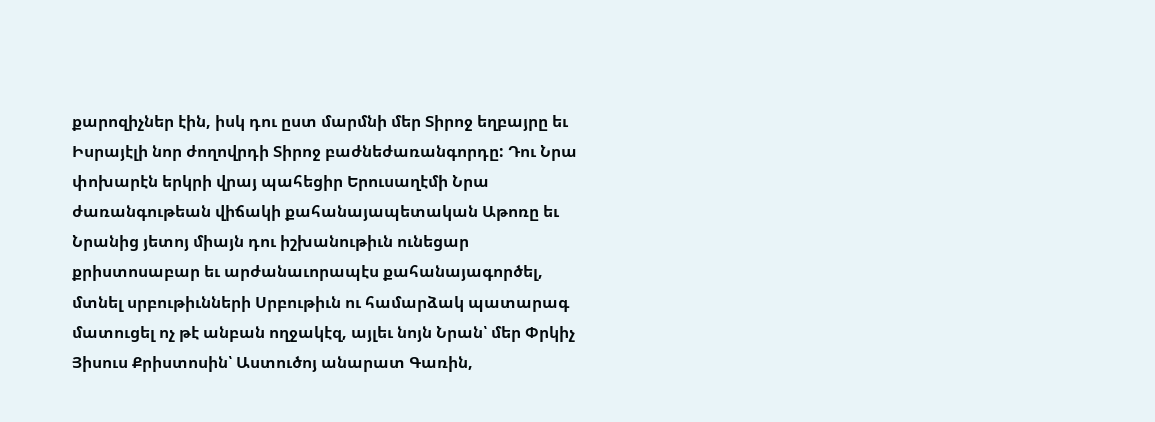քարոզիչներ էին, իսկ դու ըստ մարմնի մեր Տիրոջ եղբայրը եւ Իսրայէլի նոր ժողովրդի Տիրոջ բաժնեժառանգորդը: Դու Նրա փոխարէն երկրի վրայ պահեցիր Երուսաղէմի Նրա ժառանգութեան վիճակի քահանայապետական Աթոռը եւ Նրանից յետոյ միայն դու իշխանութիւն ունեցար քրիստոսաբար եւ արժանաւորապէս քահանայագործել, մտնել սրբութիւնների Սրբութիւն ու համարձակ պատարագ մատուցել ոչ թէ անբան ողջակէզ, այլեւ նոյն Նրան՝ մեր Փրկիչ Յիսուս Քրիստոսին՝ Աստուծոյ անարատ Գառին,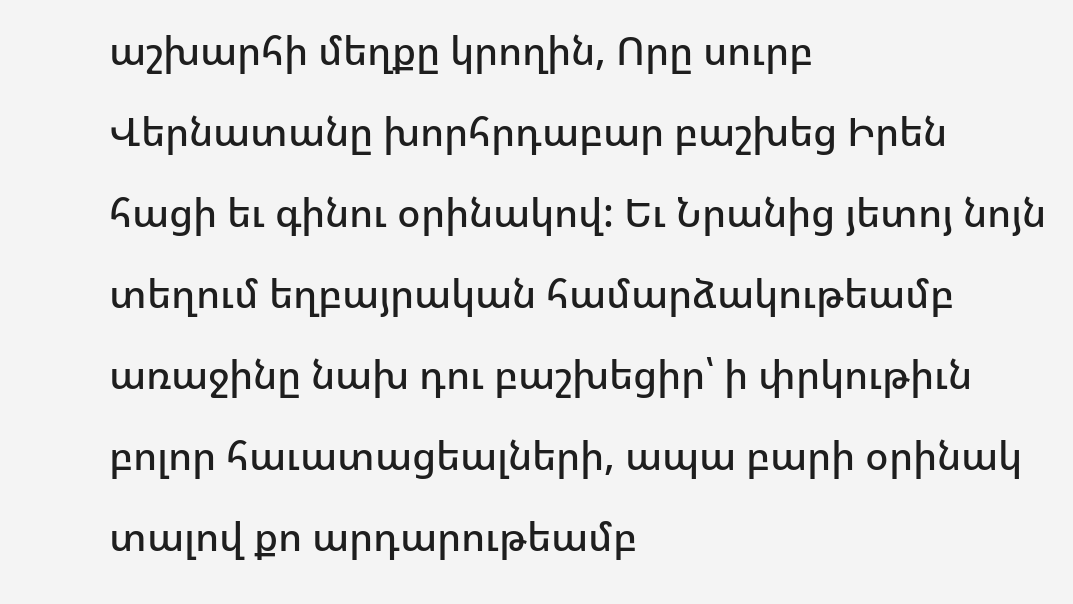աշխարհի մեղքը կրողին, Որը սուրբ Վերնատանը խորհրդաբար բաշխեց Իրեն հացի եւ գինու օրինակով: Եւ Նրանից յետոյ նոյն տեղում եղբայրական համարձակութեամբ առաջինը նախ դու բաշխեցիր՝ ի փրկութիւն բոլոր հաւատացեալների, ապա բարի օրինակ տալով քո արդարութեամբ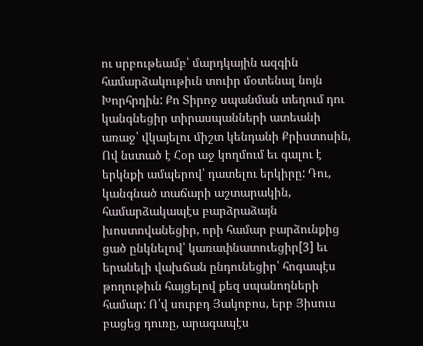ու սրբութեամբ՝ մարդկային ազգին համարձակութիւն տուիր մօտենալ նոյն Խորհրդին: Քո Տիրոջ սպանման տեղում դու կանգնեցիր տիրասպանների ատեանի առաջ՝ վկայելու միշտ կենդանի Քրիստոսին, Ով նստած է Հօր աջ կողմում եւ գալու է երկնքի ամպերով՝ դատելու երկիրը: Դու, կանգնած տաճարի աշտարակին, համարձակապէս բարձրաձայն խոստովանեցիր, որի համար բարձունքից ցած ընկնելով՝ կառափնատուեցիր[3] եւ երանելի վախճան ընդունեցիր՝ հոգապէս թողութիւն հայցելով քեզ սպանողների համար: Ո՛վ սուրբդ Յակոբոս, երբ Յիսուս բացեց դուռը, արագապէս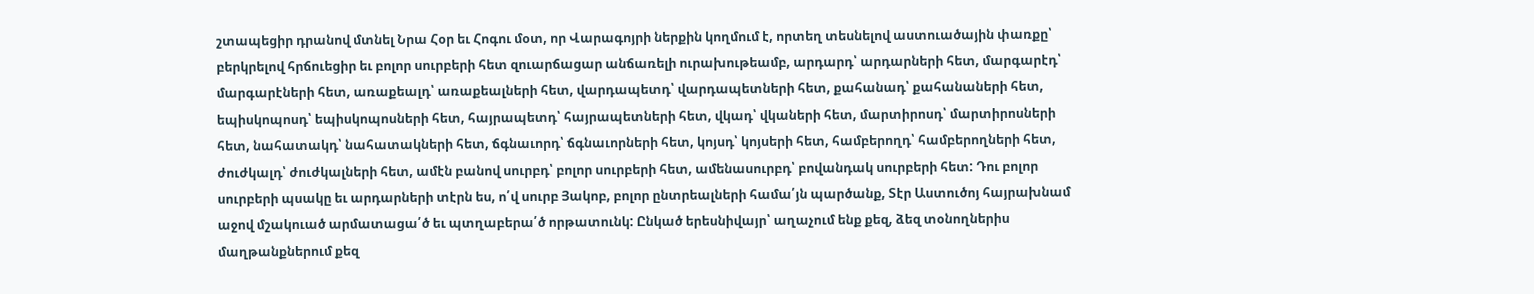շտապեցիր դրանով մտնել Նրա Հօր եւ Հոգու մօտ, որ Վարագոյրի ներքին կողմում է, որտեղ տեսնելով աստուածային փառքը՝ բերկրելով հրճուեցիր եւ բոլոր սուրբերի հետ զուարճացար անճառելի ուրախութեամբ, արդարդ՝ արդարների հետ, մարգարէդ՝ մարգարէների հետ, առաքեալդ՝ առաքեալների հետ, վարդապետդ՝ վարդապետների հետ, քահանադ՝ քահանաների հետ, եպիսկոպոսդ՝ եպիսկոպոսների հետ, հայրապետդ՝ հայրապետների հետ, վկադ՝ վկաների հետ, մարտիրոսդ՝ մարտիրոսների հետ, նահատակդ՝ նահատակների հետ, ճգնաւորդ՝ ճգնաւորների հետ, կոյսդ՝ կոյսերի հետ, համբերողդ՝ համբերողների հետ, ժուժկալդ՝ ժուժկալների հետ, ամէն բանով սուրբդ՝ բոլոր սուրբերի հետ, ամենասուրբդ՝ բովանդակ սուրբերի հետ: Դու բոլոր սուրբերի պսակը եւ արդարների տէրն ես, ո՛վ սուրբ Յակոբ, բոլոր ընտրեալների համա՛յն պարծանք, Տէր Աստուծոյ հայրախնամ աջով մշակուած արմատացա՛ծ եւ պտղաբերա՛ծ որթատունկ: Ընկած երեսնիվայր՝ աղաչում ենք քեզ, ձեզ տօնողներիս մաղթանքներում քեզ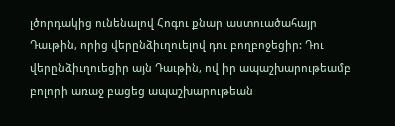լծորդակից ունենալով Հոգու քնար աստուածահայր Դաւթին, որից վերընձիւղուելով դու բողբոջեցիր: Դու վերընձիւղուեցիր այն Դաւթին, ով իր ապաշխարութեամբ բոլորի առաջ բացեց ապաշխարութեան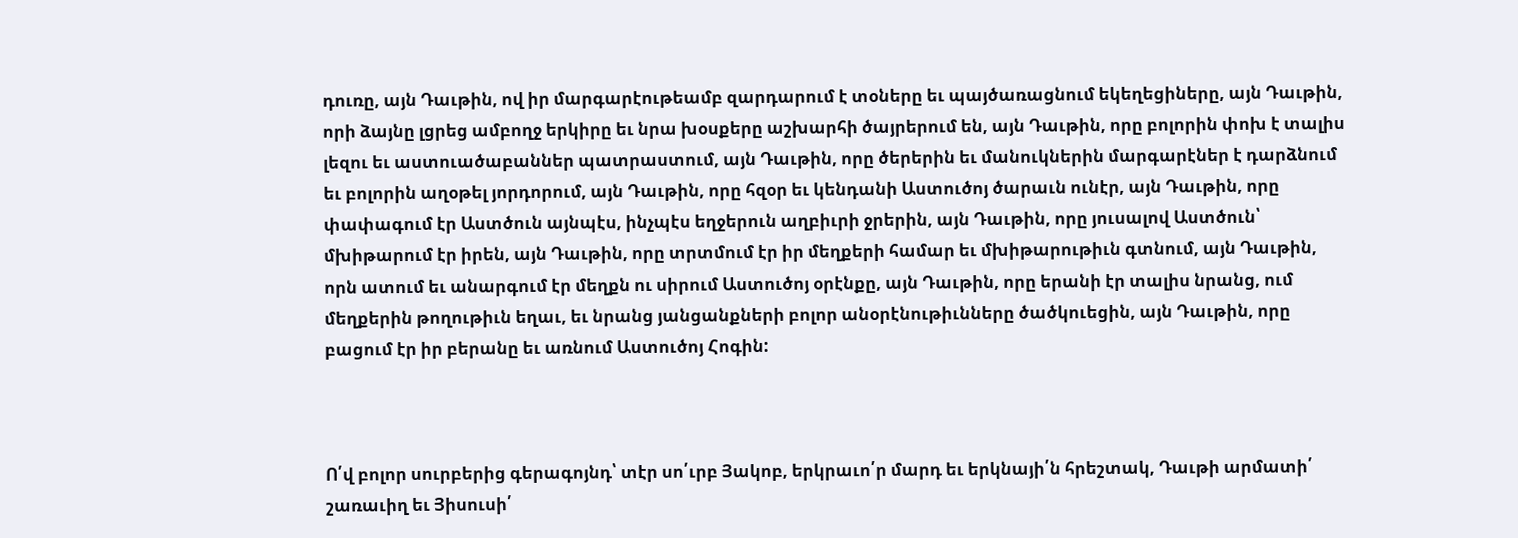դուռը, այն Դաւթին, ով իր մարգարէութեամբ զարդարում է տօները եւ պայծառացնում եկեղեցիները, այն Դաւթին, որի ձայնը լցրեց ամբողջ երկիրը եւ նրա խօսքերը աշխարհի ծայրերում են, այն Դաւթին, որը բոլորին փոխ է տալիս լեզու եւ աստուածաբաններ պատրաստում, այն Դաւթին, որը ծերերին եւ մանուկներին մարգարէներ է դարձնում եւ բոլորին աղօթել յորդորում, այն Դաւթին, որը հզօր եւ կենդանի Աստուծոյ ծարաւն ունէր, այն Դաւթին, որը փափագում էր Աստծուն այնպէս, ինչպէս եղջերուն աղբիւրի ջրերին, այն Դաւթին, որը յուսալով Աստծուն՝ մխիթարում էր իրեն, այն Դաւթին, որը տրտմում էր իր մեղքերի համար եւ մխիթարութիւն գտնում, այն Դաւթին, որն ատում եւ անարգում էր մեղքն ու սիրում Աստուծոյ օրէնքը, այն Դաւթին, որը երանի էր տալիս նրանց, ում մեղքերին թողութիւն եղաւ, եւ նրանց յանցանքների բոլոր անօրէնութիւնները ծածկուեցին, այն Դաւթին, որը բացում էր իր բերանը եւ առնում Աստուծոյ Հոգին:



Ո՛վ բոլոր սուրբերից գերագոյնդ՝ տէր սո՛ւրբ Յակոբ, երկրաւո՛ր մարդ եւ երկնայի՛ն հրեշտակ, Դաւթի արմատի՛ շառաւիղ եւ Յիսուսի՛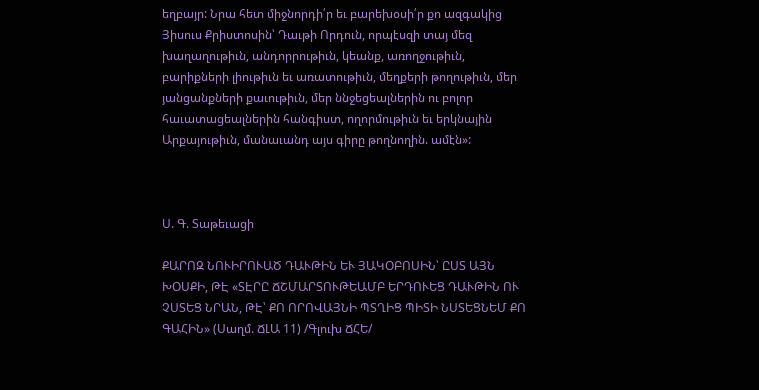եղբայր: Նրա հետ միջնորդի՛ր եւ բարեխօսի՛ր քո ազգակից Յիսուս Քրիստոսին՝ Դաւթի Որդուն, որպէսզի տայ մեզ խաղաղութիւն, անդորրութիւն, կեանք, առողջութիւն, բարիքների լիութիւն եւ առատութիւն, մեղքերի թողութիւն, մեր յանցանքների քաւութիւն, մեր ննջեցեալներին ու բոլոր հաւատացեալներին հանգիստ, ողորմութիւն եւ երկնային Արքայութիւն, մանաւանդ այս գիրը թողնողին. ամէն»:



Ս. Գ. Տաթեւացի

ՔԱՐՈԶ ՆՈՒԻՐՈՒԱԾ ԴԱՒԹԻՆ ԵՒ ՅԱԿՕԲՈՍԻՆ՝ ԸՍՏ ԱՅՆ ԽՕՍՔԻ, ԹԷ «ՏԷՐԸ ՃՇՄԱՐՏՈՒԹԵԱՄԲ ԵՐԴՈՒԵՑ ԴԱՒԹԻՆ ՈՒ ՉՍՏԵՑ ՆՐԱՆ, ԹԷ՝ ՔՈ ՈՐՈՎԱՅՆԻ ՊՏՂԻՑ ՊԻՏԻ ՆՍՏԵՑՆԵՄ ՔՈ ԳԱՀԻՆ» (Սաղմ. ՃԼԱ 11) /Գլուխ ՃՀԵ/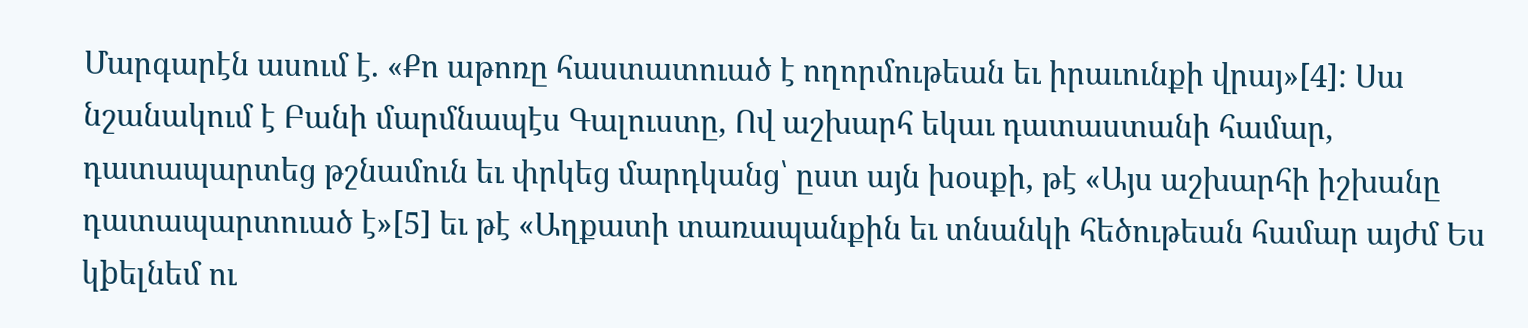Մարգարէն ասում է. «Քո աթոռը հաստատուած է ողորմութեան եւ իրաւունքի վրայ»[4]: Սա նշանակում է Բանի մարմնապէս Գալուստը, Ով աշխարհ եկաւ դատաստանի համար, դատապարտեց թշնամուն եւ փրկեց մարդկանց՝ ըստ այն խօսքի, թէ «Այս աշխարհի իշխանը դատապարտուած է»[5] եւ թէ «Աղքատի տառապանքին եւ տնանկի հեծութեան համար այժմ Ես կþելնեմ ու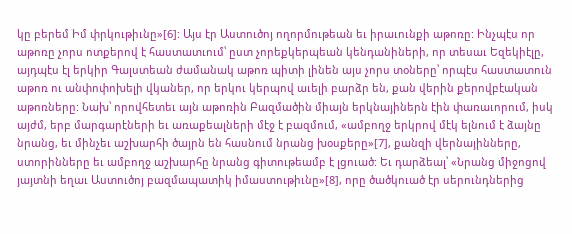կը բերեմ Իմ փրկութիւնը»[6]: Այս էր Աստուծոյ ողորմութեան եւ իրաւունքի աթոռը: Ինչպէս որ աթոռը չորս ոտքերով է հաստատւում՝ ըստ չորեքկերպեան կենդանիների, որ տեսաւ Եզեկիէլը, այդպէս էլ երկիր Գալստեան ժամանակ աթոռ պիտի լինեն այս չորս տօները՝ որպէս հաստատուն աթոռ ու անփոփոխելի վկաներ, որ երկու կերպով աւելի բարձր են, քան վերին քերովբէական աթոռները: Նախ՝ որովհետեւ այն աթոռին Բազմածին միայն երկնայիներն էին փառաւորում, իսկ այժմ, երբ մարգարէների եւ առաքեալների մէջ է բազմում, «ամբողջ երկրով մէկ ելնում է ձայնը նրանց, եւ մինչեւ աշխարհի ծայրն են հասնում նրանց խօսքերը»[7], քանզի վերնայինները, ստորինները եւ ամբողջ աշխարհը նրանց գիտութեամբ է լցուած: Եւ դարձեալ՝ «Նրանց միջոցով յայտնի եղաւ Աստուծոյ բազմապատիկ իմաստութիւնը»[8], որը ծածկուած էր սերունդներից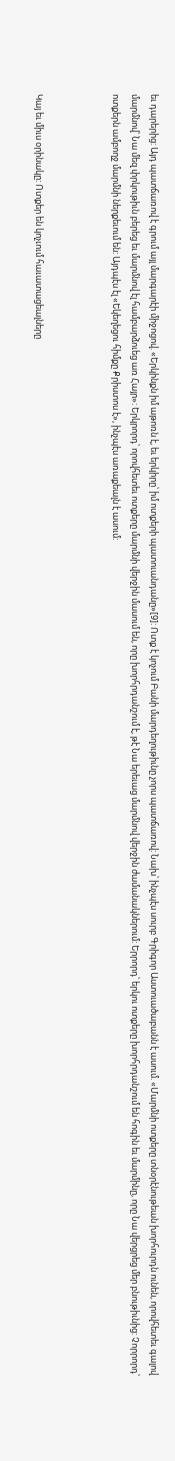եւ դարերից: Այդ պատճառով է գրում այլ մարգարէի միջոցով. «Երկինքն իմ աթոռն է, եւ երկիրը՝ իմ ոտքերի պատուանդանը»[9]: Ոտք է կոչում Բանի մարդեղութիւնը չորս պատճառով: Նախ՝ ինչպէս սուրբ Գրիգոր Աստուածաբանն է ասում. «Մարմնի ոտքերը տնօրէնութեան խորհուրդն ունեն, որովհետեւ գալով մարմնով՝ Նա մեզ փրկութիւն բերեց եւ մարմնով էլ համբարձուեց առ Հայր»: Երկրորդ՝ որովհետեւ ոտքերը մարմնի վերջին մասում են, որը խորհրդանշում է, թէ Նա երեւաց մարմնով վերջին ժամանակներում: Երրորդ՝ երկու ոտքերը խորհրդանշում են հոգին եւ մարմինը, որը Նա վերցրեց մեր բնութիւնից: Չորրորդ՝ ոտքերն ամբողջ մարմնի ներքեւում են: Այդպէս էլ «Եկեղեցու հիմքը Քրիստոս է», ինչպէս առաքեալն է ասում:



Կայ եւ միւս օրինակը: Ոտքեր են կոչւում հաւատացեալները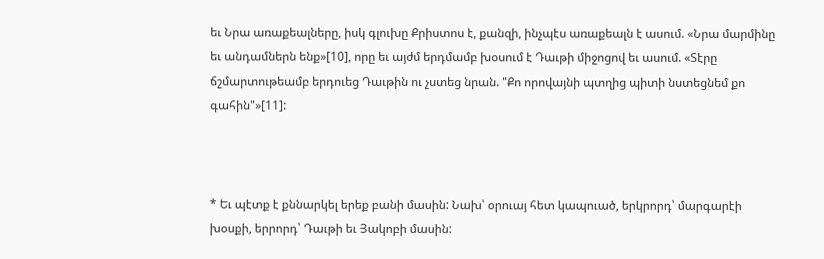եւ Նրա առաքեալները, իսկ գլուխը Քրիստոս է, քանզի, ինչպէս առաքեալն է ասում. «Նրա մարմինը եւ անդամներն ենք»[10], որը եւ այժմ երդմամբ խօսում է Դաւթի միջոցով եւ ասում. «Տէրը ճշմարտութեամբ երդուեց Դաւթին ու չստեց նրան. "Քո որովայնի պտղից պիտի նստեցնեմ քո գահին"»[11]:



* Եւ պէտք է քննարկել երեք բանի մասին: Նախ՝ օրուայ հետ կապուած, երկրորդ՝ մարգարէի խօսքի, երրորդ՝ Դաւթի եւ Յակոբի մասին: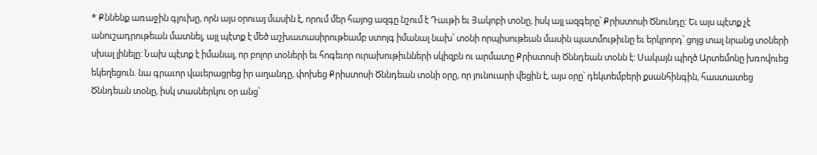* Քննենք առաջին գլուխը, որն այս օրուայ մասին է, որում մեր հայոց ազգը նշում է Դաւթի եւ Յակոբի տօնը, իսկ այլ ազգերը՝ Քրիստոսի Ծնունդը: Եւ այս պէտք չէ անուշադրութեան մատնել, այլ պէտք է մեծ աշխատասիրութեամբ ստոյգ իմանալ նախ՝ տօնի որպիսութեան մասին պատմութիւնը եւ երկրորդ՝ ցոյց տալ նրանց տօների սխալ լինելը: Նախ պէտք է իմանալ, որ բոլոր տօների եւ հոգեւոր ուրախութիւնների սկիզբն ու արմատը Քրիստոսի Ծննդեան տօնն է: Սակայն պիղծ Արտեմոնը խռովուեց եկեղեցուն. նա գրաւոր վաւերացրեց իր աղանդը, փոխեց Քրիստոսի Ծննդեան տօնի օրը, որ յունուարի վեցին է, այս օրը՝ դեկտեմբերի քսանհինգին, հաստատեց Ծննդեան տօնը, իսկ տասներկու օր անց՝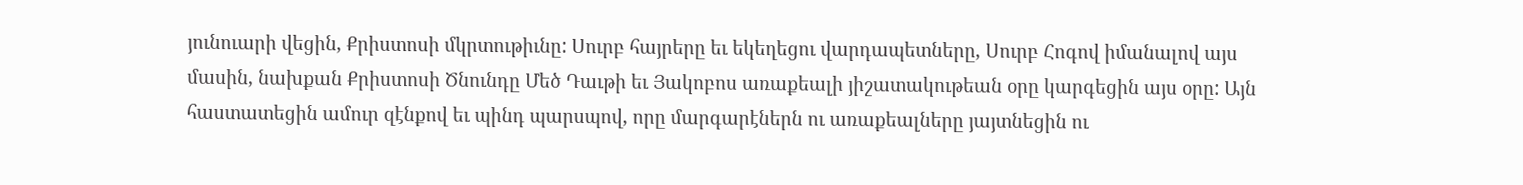յունուարի վեցին, Քրիստոսի մկրտութիւնը: Սուրբ հայրերը եւ եկեղեցու վարդապետները, Սուրբ Հոգով իմանալով այս մասին, նախքան Քրիստոսի Ծնունդը Մեծ Դաւթի եւ Յակոբոս առաքեալի յիշատակութեան օրը կարգեցին այս օրը: Այն հաստատեցին ամուր զէնքով եւ պինդ պարսպով, որը մարգարէներն ու առաքեալները յայտնեցին ու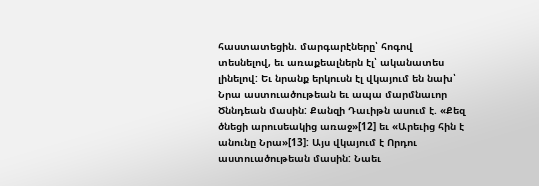հաստատեցին. մարգարէները՝ հոգով տեսնելով, եւ առաքեալներն էլ՝ ականատես լինելով: Եւ նրանք երկուսն էլ վկայում են նախ՝ Նրա աստուածութեան եւ ապա մարմնաւոր Ծննդեան մասին: Քանզի Դաւիթն ասում է. «Քեզ ծնեցի արուսեակից առաջ»[12] եւ «Արեւից հին է անունը Նրա»[13]: Այս վկայում է Որդու աստուածութեան մասին: Նաեւ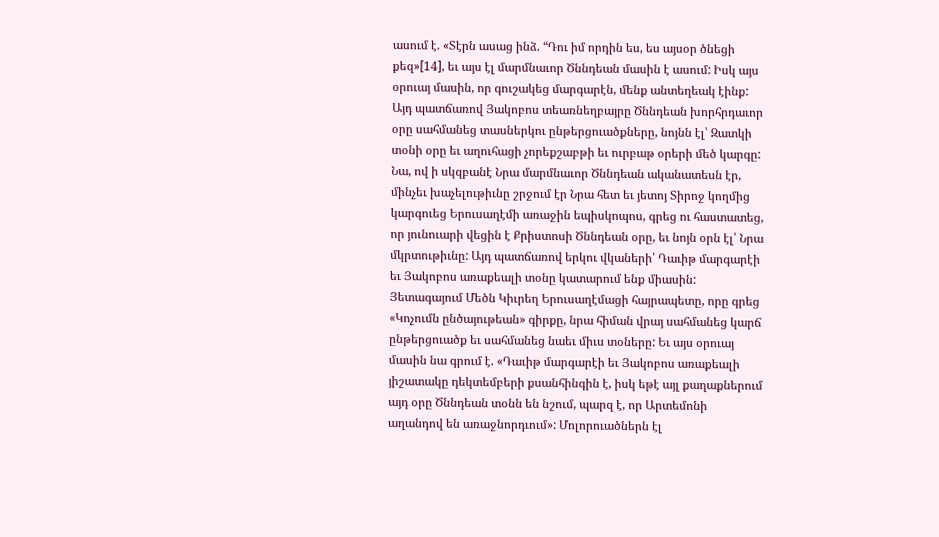ասում է. «Տէրն ասաց ինձ. “Դու իմ որդին ես, ես այսօր ծնեցի քեզ»[14], եւ այս էլ մարմնաւոր Ծննդեան մասին է ասում: Իսկ այս օրուայ մասին, որ գուշակեց մարգարէն, մենք անտեղեակ էինք: Այդ պատճառով Յակոբոս տեառնեղբայրը Ծննդեան խորհրդաւոր օրը սահմանեց տասներկու ընթերցուածքները, նոյնն էլ՝ Զատկի տօնի օրը եւ աղուհացի չորեքշաբթի եւ ուրբաթ օրերի մեծ կարգը: Նա, ով ի սկզբանէ Նրա մարմնաւոր Ծննդեան ականատեսն էր, մինչեւ խաչելութիւնը շրջում էր Նրա հետ եւ յետոյ Տիրոջ կողմից կարգուեց Երուսաղէմի առաջին եպիսկոպոս, գրեց ու հաստատեց, որ յունուարի վեցին է Քրիստոսի Ծննդեան օրը, եւ նոյն օրն էլ՝ Նրա մկրտութիւնը: Այդ պատճառով երկու վկաների՝ Դաւիթ մարգարէի եւ Յակոբոս առաքեալի տօնը կատարում ենք միասին: Յետագայում Մեծն Կիւրեղ Երուսաղէմացի հայրապետը, որը գրեց «Կոչումն ընծայութեան» գիրքը, նրա հիման վրայ սահմանեց կարճ ընթերցուածք եւ սահմանեց նաեւ միւս տօները: Եւ այս օրուայ մասին նա գրում է. «Դաւիթ մարգարէի եւ Յակոբոս առաքեալի յիշատակը դեկտեմբերի քսանհինգին է, իսկ եթէ այլ քաղաքներում այդ օրը Ծննդեան տօնն են նշում, պարզ է, որ Արտեմոնի աղանդով են առաջնորդւում»: Մոլորուածներն էլ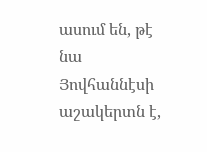ասում են, թէ նա Յովհաննէսի աշակերտն է,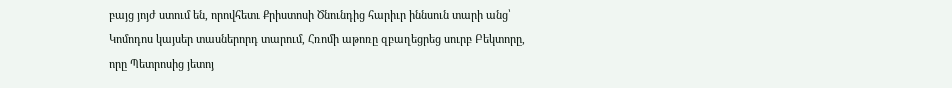բայց յոյժ ստում են, որովհետւ Քրիստոսի Ծնունդից հարիւր իննսուն տարի անց՝ Կոմոդոս կայսեր տասներորդ տարում, Հռոմի աթոռը զբաղեցրեց սուրբ Բեկտորը, որը Պետրոսից յետոյ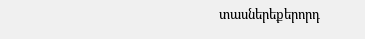տասներեքերորդ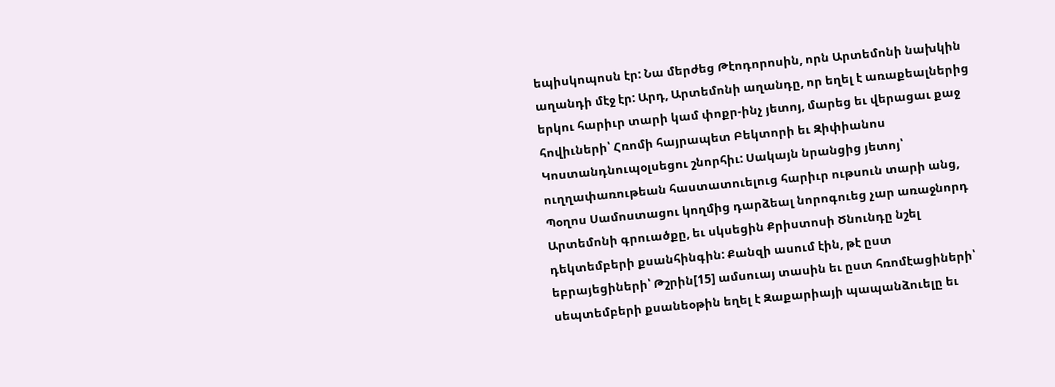եպիսկոպոսն էր: Նա մերժեց Թէոդորոսին, որն Արտեմոնի նախկին աղանդի մէջ էր: Արդ, Արտեմոնի աղանդը, որ եղել է առաքեալներից երկու հարիւր տարի կամ փոքր-ինչ յետոյ, մարեց եւ վերացաւ քաջ հովիւների՝ Հռոմի հայրապետ Բեկտորի եւ Զիփիանոս Կոստանդնուպօլսեցու շնորհիւ: Սակայն նրանցից յետոյ՝ ուղղափառութեան հաստատուելուց հարիւր ութսուն տարի անց, Պօղոս Սամոստացու կողմից դարձեալ նորոգուեց չար առաջնորդ Արտեմոնի գրուածքը, եւ սկսեցին Քրիստոսի Ծնունդը նշել դեկտեմբերի քսանհինգին: Քանզի ասում էին, թէ ըստ եբրայեցիների՝ Թշրին[15] ամսուայ տասին եւ ըստ հռոմէացիների՝ սեպտեմբերի քսանեօթին եղել է Զաքարիայի պապանձուելը եւ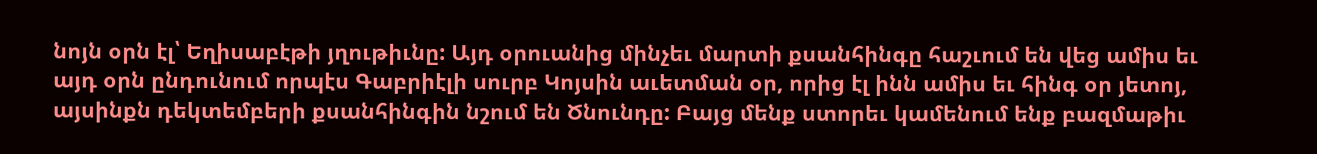նոյն օրն էլ՝ Եղիսաբէթի յղութիւնը: Այդ օրուանից մինչեւ մարտի քսանհինգը հաշւում են վեց ամիս եւ այդ օրն ընդունում որպէս Գաբրիէլի սուրբ Կոյսին աւետման օր, որից էլ ինն ամիս եւ հինգ օր յետոյ, այսինքն դեկտեմբերի քսանհինգին նշում են Ծնունդը: Բայց մենք ստորեւ կամենում ենք բազմաթիւ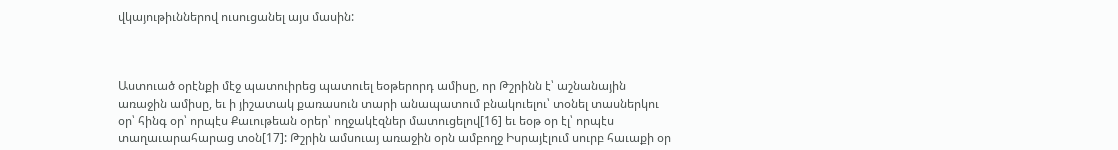վկայութիւններով ուսուցանել այս մասին:



Աստուած օրէնքի մէջ պատուիրեց պատուել եօթերորդ ամիսը, որ Թշրինն է՝ աշնանային առաջին ամիսը, եւ ի յիշատակ քառասուն տարի անապատում բնակուելու՝ տօնել տասներկու օր՝ հինգ օր՝ որպէս Քաւութեան օրեր՝ ողջակէզներ մատուցելով[16] եւ եօթ օր էլ՝ որպէս տաղաւարահարաց տօն[17]: Թշրին ամսուայ առաջին օրն ամբողջ Իսրայէլում սուրբ հաւաքի օր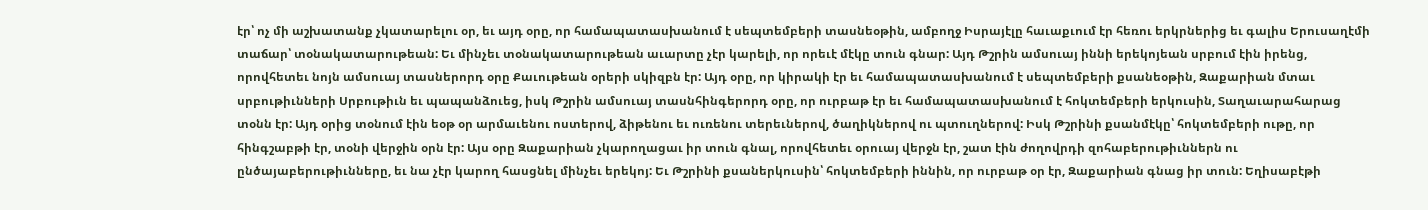էր՝ ոչ մի աշխատանք չկատարելու օր, եւ այդ օրը, որ համապատասխանում է սեպտեմբերի տասնեօթին, ամբողջ Իսրայէլը հաւաքւում էր հեռու երկրներից եւ գալիս Երուսաղէմի տաճար՝ տօնակատարութեան: Եւ մինչեւ տօնակատարութեան աւարտը չէր կարելի, որ որեւէ մէկը տուն գնար: Այդ Թշրին ամսուայ իննի երեկոյեան սրբում էին իրենց, որովհետեւ նոյն ամսուայ տասներորդ օրը Քաւութեան օրերի սկիզբն էր: Այդ օրը, որ կիրակի էր եւ համապատասխանում է սեպտեմբերի քսանեօթին, Զաքարիան մտաւ սրբութիւնների Սրբութիւն եւ պապանձուեց, իսկ Թշրին ամսուայ տասնհինգերորդ օրը, որ ուրբաթ էր եւ համապատասխանում է հոկտեմբերի երկուսին, Տաղաւարահարաց տօնն էր: Այդ օրից տօնում էին եօթ օր արմաւենու ոստերով, ձիթենու եւ ուռենու տերեւներով, ծաղիկներով ու պտուղներով: Իսկ Թշրինի քսանմէկը՝ հոկտեմբերի ութը, որ հինգշաբթի էր, տօնի վերջին օրն էր: Այս օրը Զաքարիան չկարողացաւ իր տուն գնալ, որովհետեւ օրուայ վերջն էր, շատ էին ժողովրդի զոհաբերութիւններն ու ընծայաբերութիւնները, եւ նա չէր կարող հասցնել մինչեւ երեկոյ: Եւ Թշրինի քսաներկուսին՝ հոկտեմբերի իննին, որ ուրբաթ օր էր, Զաքարիան գնաց իր տուն: Եղիսաբէթի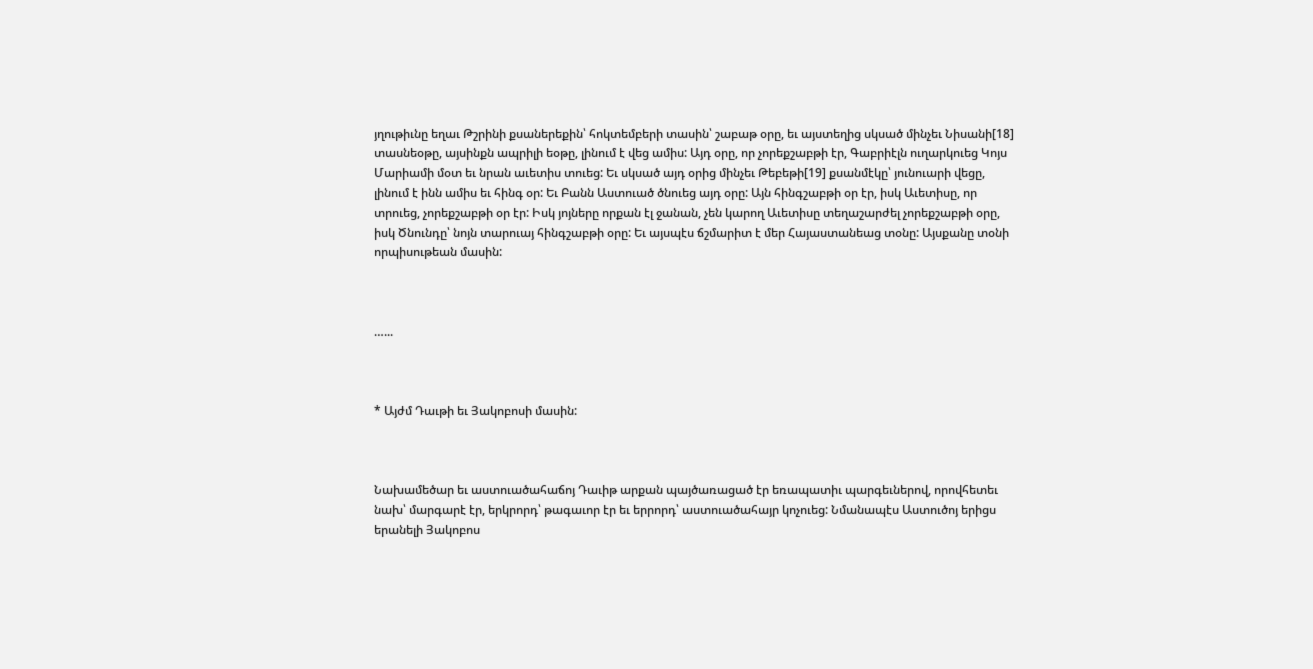յղութիւնը եղաւ Թշրինի քսաներեքին՝ հոկտեմբերի տասին՝ շաբաթ օրը, եւ այստեղից սկսած մինչեւ Նիսանի[18] տասնեօթը, այսինքն ապրիլի եօթը, լինում է վեց ամիս: Այդ օրը, որ չորեքշաբթի էր, Գաբրիէլն ուղարկուեց Կոյս Մարիամի մօտ եւ նրան աւետիս տուեց: Եւ սկսած այդ օրից մինչեւ Թեբեթի[19] քսանմէկը՝ յունուարի վեցը, լինում է ինն ամիս եւ հինգ օր: Եւ Բանն Աստուած ծնուեց այդ օրը: Այն հինգշաբթի օր էր, իսկ Աւետիսը, որ տրուեց, չորեքշաբթի օր էր: Իսկ յոյները որքան էլ ջանան, չեն կարող Աւետիսը տեղաշարժել չորեքշաբթի օրը, իսկ Ծնունդը՝ նոյն տարուայ հինգշաբթի օրը: Եւ այսպէս ճշմարիտ է մեր Հայաստանեաց տօնը: Այսքանը տօնի որպիսութեան մասին:



…...



* Այժմ Դաւթի եւ Յակոբոսի մասին:



Նախամեծար եւ աստուածահաճոյ Դաւիթ արքան պայծառացած էր եռապատիւ պարգեւներով, որովհետեւ նախ՝ մարգարէ էր, երկրորդ՝ թագաւոր էր եւ երրորդ՝ աստուածահայր կոչուեց: Նմանապէս Աստուծոյ երիցս երանելի Յակոբոս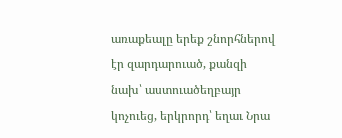առաքեալը երեք շնորհներով էր զարդարուած, քանզի նախ՝ աստուածեղբայր կոչուեց, երկրորդ՝ եղաւ Նրա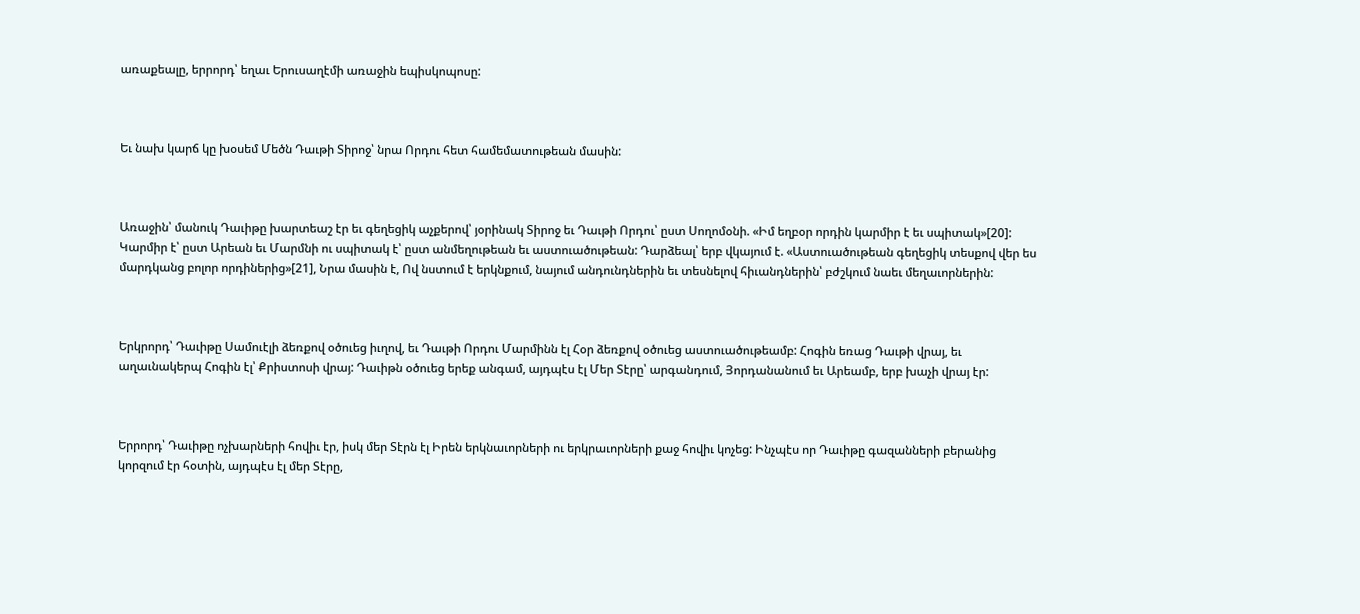առաքեալը, երրորդ՝ եղաւ Երուսաղէմի առաջին եպիսկոպոսը:



Եւ նախ կարճ կը խօսեմ Մեծն Դաւթի Տիրոջ՝ նրա Որդու հետ համեմատութեան մասին:



Առաջին՝ մանուկ Դաւիթը խարտեաշ էր եւ գեղեցիկ աչքերով՝ յօրինակ Տիրոջ եւ Դաւթի Որդու՝ ըստ Սողոմօնի. «Իմ եղբօր որդին կարմիր է եւ սպիտակ»[20]: Կարմիր է՝ ըստ Արեան եւ Մարմնի ու սպիտակ է՝ ըստ անմեղութեան եւ աստուածութեան: Դարձեալ՝ երբ վկայում է. «Աստուածութեան գեղեցիկ տեսքով վեր ես մարդկանց բոլոր որդիներից»[21], Նրա մասին է, Ով նստում է երկնքում, նայում անդունդներին եւ տեսնելով հիւանդներին՝ բժշկում նաեւ մեղաւորներին:



Երկրորդ՝ Դաւիթը Սամուէլի ձեռքով օծուեց իւղով, եւ Դաւթի Որդու Մարմինն էլ Հօր ձեռքով օծուեց աստուածութեամբ: Հոգին եռաց Դաւթի վրայ, եւ աղաւնակերպ Հոգին էլ՝ Քրիստոսի վրայ: Դաւիթն օծուեց երեք անգամ, այդպէս էլ Մեր Տէրը՝ արգանդում, Յորդանանում եւ Արեամբ, երբ խաչի վրայ էր:



Երրորդ՝ Դաւիթը ոչխարների հովիւ էր, իսկ մեր Տէրն էլ Իրեն երկնաւորների ու երկրաւորների քաջ հովիւ կոչեց: Ինչպէս որ Դաւիթը գազանների բերանից կորզում էր հօտին, այդպէս էլ մեր Տէրը,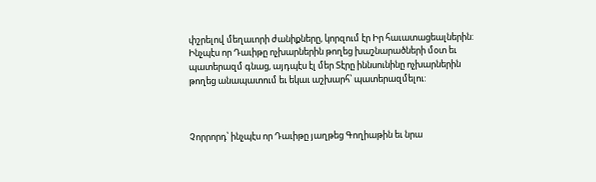փշրելով մեղաւորի ժանիքները, կորզում էր Իր հաւատացեալներին: Ինչպէս որ Դաւիթը ոչխարներին թողեց խաշնարածների մօտ եւ պատերազմ գնաց, այդպէս էլ մեր Տէրը իննսունինը ոչխարներին թողեց անապատում եւ եկաւ աշխարհ՝ պատերազմելու:



Չորրորդ՝ ինչպէս որ Դաւիթը յաղթեց Գողիաթին եւ նրա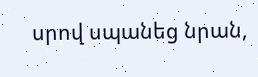սրով սպանեց նրան,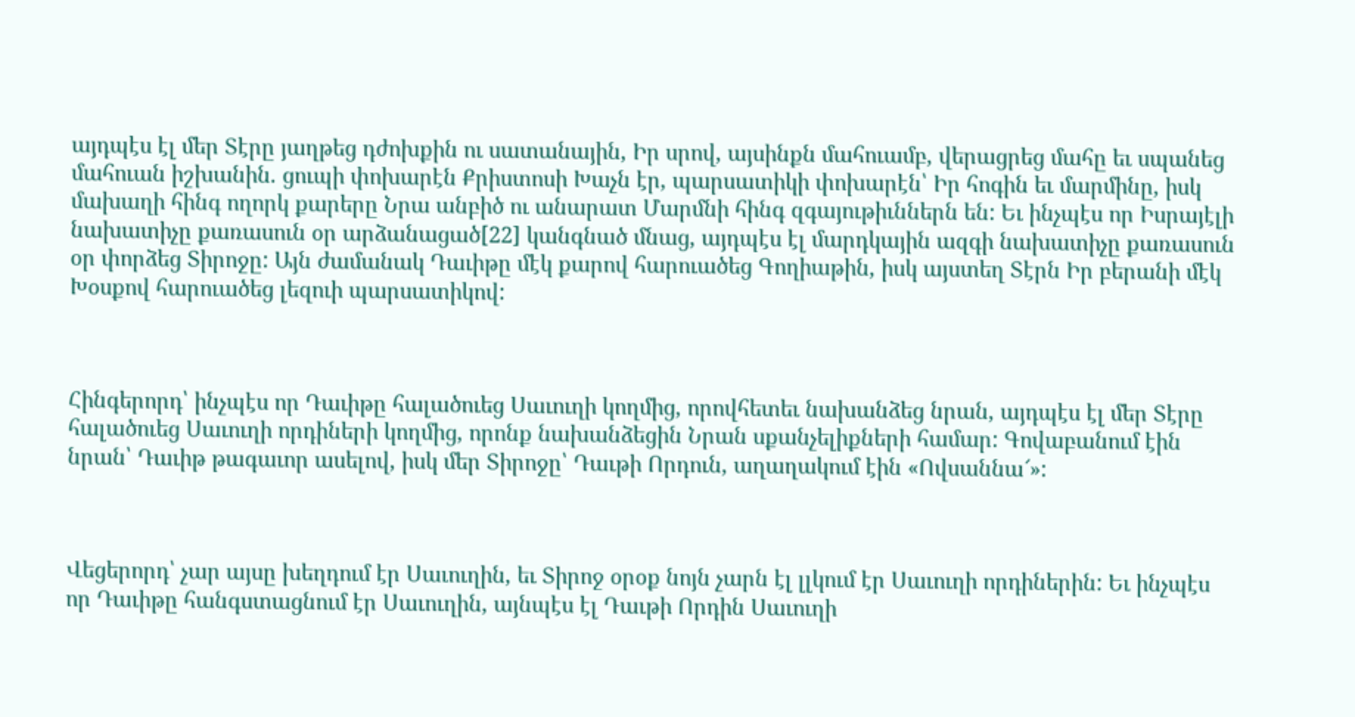այդպէս էլ մեր Տէրը յաղթեց դժոխքին ու սատանային, Իր սրով, այսինքն մահուամբ, վերացրեց մահը եւ սպանեց մահուան իշխանին. ցուպի փոխարէն Քրիստոսի Խաչն էր, պարսատիկի փոխարէն՝ Իր հոգին եւ մարմինը, իսկ մախաղի հինգ ողորկ քարերը Նրա անբիծ ու անարատ Մարմնի հինգ զգայութիւններն են: Եւ ինչպէս որ Իսրայէլի նախատիչը քառասուն օր արձանացած[22] կանգնած մնաց, այդպէս էլ մարդկային ազգի նախատիչը քառասուն օր փորձեց Տիրոջը: Այն ժամանակ Դաւիթը մէկ քարով հարուածեց Գողիաթին, իսկ այստեղ Տէրն Իր բերանի մէկ Խօսքով հարուածեց լեզուի պարսատիկով:



Հինգերորդ՝ ինչպէս որ Դաւիթը հալածուեց Սաւուղի կողմից, որովհետեւ նախանձեց նրան, այդպէս էլ մեր Տէրը հալածուեց Սաւուղի որդիների կողմից, որոնք նախանձեցին Նրան սքանչելիքների համար: Գովաբանում էին նրան՝ Դաւիթ թագաւոր ասելով, իսկ մեր Տիրոջը՝ Դաւթի Որդուն, աղաղակում էին «Ովսաննա՜»:



Վեցերորդ՝ չար այսը խեղդում էր Սաւուղին, եւ Տիրոջ օրօք նոյն չարն էլ լլկում էր Սաւուղի որդիներին: Եւ ինչպէս որ Դաւիթը հանգստացնում էր Սաւուղին, այնպէս էլ Դաւթի Որդին Սաւուղի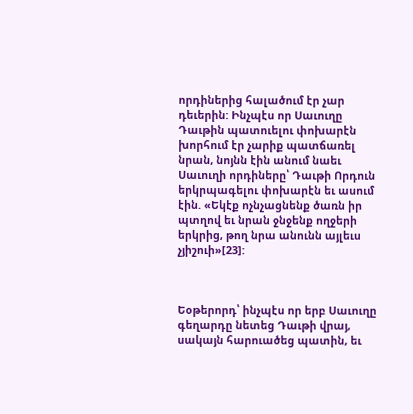որդիներից հալածում էր չար դեւերին: Ինչպէս որ Սաւուղը Դաւթին պատուելու փոխարէն խորհում էր չարիք պատճառել նրան, նոյնն էին անում նաեւ Սաւուղի որդիները՝ Դաւթի Որդուն երկրպագելու փոխարէն եւ ասում էին. «Եկէք ոչնչացնենք ծառն իր պտղով եւ նրան ջնջենք ողջերի երկրից, թող նրա անունն այլեւս չյիշուի»[23]:



Եօթերորդ՝ ինչպէս որ երբ Սաւուղը գեղարդը նետեց Դաւթի վրայ, սակայն հարուածեց պատին, եւ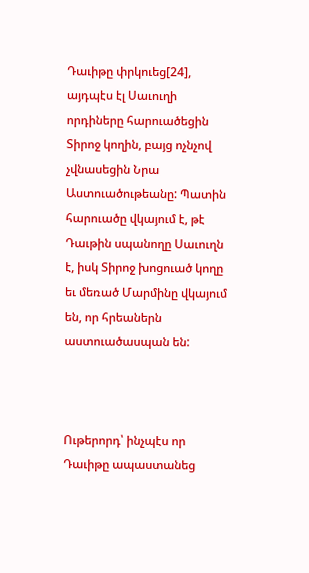Դաւիթը փրկուեց[24], այդպէս էլ Սաւուղի որդիները հարուածեցին Տիրոջ կողին, բայց ոչնչով չվնասեցին Նրա Աստուածութեանը: Պատին հարուածը վկայում է, թէ Դաւթին սպանողը Սաւուղն է, իսկ Տիրոջ խոցուած կողը եւ մեռած Մարմինը վկայում են, որ հրեաներն աստուածասպան են:



Ութերորդ՝ ինչպէս որ Դաւիթը ապաստանեց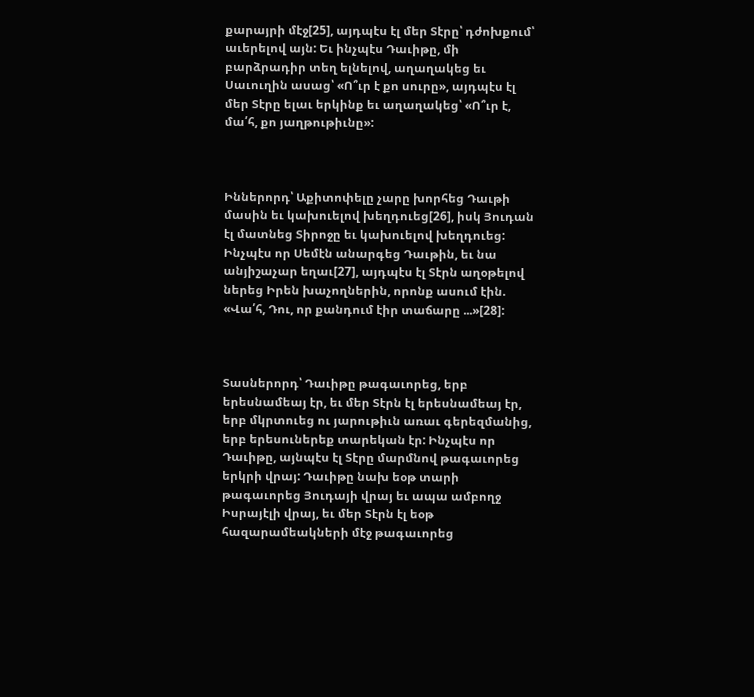քարայրի մէջ[25], այդպէս էլ մեր Տէրը՝ դժոխքում՝ աւերելով այն: Եւ ինչպէս Դաւիթը, մի բարձրադիր տեղ ելնելով, աղաղակեց եւ Սաւուղին ասաց՝ «Ո՞ւր է քո սուրը», այդպէս էլ մեր Տէրը ելաւ երկինք եւ աղաղակեց՝ «Ո՞ւր է, մա՛հ, քո յաղթութիւնը»:



Իններորդ՝ Աքիտոփելը չարը խորհեց Դաւթի մասին եւ կախուելով խեղդուեց[26], իսկ Յուդան էլ մատնեց Տիրոջը եւ կախուելով խեղդուեց: Ինչպէս որ Սեմէն անարգեց Դաւթին, եւ նա անյիշաչար եղաւ[27], այդպէս էլ Տէրն աղօթելով ներեց Իրեն խաչողներին, որոնք ասում էին. «Վա՛հ, Դու, որ քանդում էիր տաճարը ...»[28]:



Տասներորդ՝ Դաւիթը թագաւորեց, երբ երեսնամեայ էր, եւ մեր Տէրն էլ երեսնամեայ էր, երբ մկրտուեց ու յարութիւն առաւ գերեզմանից, երբ երեսուներեք տարեկան էր: Ինչպէս որ Դաւիթը, այնպէս էլ Տէրը մարմնով թագաւորեց երկրի վրայ: Դաւիթը նախ եօթ տարի թագաւորեց Յուդայի վրայ եւ ապա ամբողջ Իսրայէլի վրայ, եւ մեր Տէրն էլ եօթ հազարամեակների մէջ թագաւորեց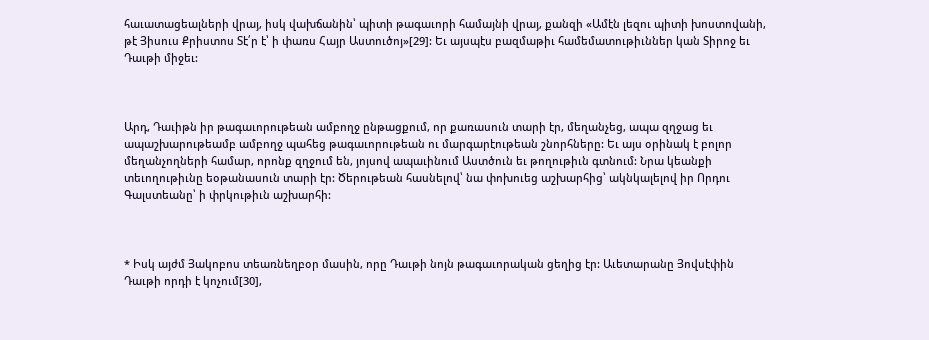հաւատացեալների վրայ, իսկ վախճանին՝ պիտի թագաւորի համայնի վրայ, քանզի «Ամէն լեզու պիտի խոստովանի, թէ Յիսուս Քրիստոս Տէ՛ր է՝ ի փառս Հայր Աստուծոյ»[29]: Եւ այսպէս բազմաթիւ համեմատութիւններ կան Տիրոջ եւ Դաւթի միջեւ:



Արդ, Դաւիթն իր թագաւորութեան ամբողջ ընթացքում, որ քառասուն տարի էր, մեղանչեց, ապա զղջաց եւ ապաշխարութեամբ ամբողջ պահեց թագաւորութեան ու մարգարէութեան շնորհները: Եւ այս օրինակ է բոլոր մեղանչողների համար, որոնք զղջում են, յոյսով ապաւինում Աստծուն եւ թողութիւն գտնում: Նրա կեանքի տեւողութիւնը եօթանասուն տարի էր: Ծերութեան հասնելով՝ նա փոխուեց աշխարհից՝ ակնկալելով իր Որդու Գալստեանը՝ ի փրկութիւն աշխարհի:



* Իսկ այժմ Յակոբոս տեառնեղբօր մասին, որը Դաւթի նոյն թագաւորական ցեղից էր: Աւետարանը Յովսէփին Դաւթի որդի է կոչում[30],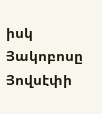իսկ Յակոբոսը Յովսէփի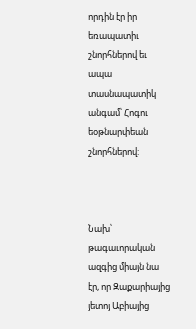որդին էր իր եռապատիւ շնորհներով եւ ապա տասնապատիկ անգամ՝ Հոգու եօթնարփեան շնորհներով:



Նախ՝ թագաւորական ազգից միայն նա էր, որ Զաքարիայից յետոյ Աբիայից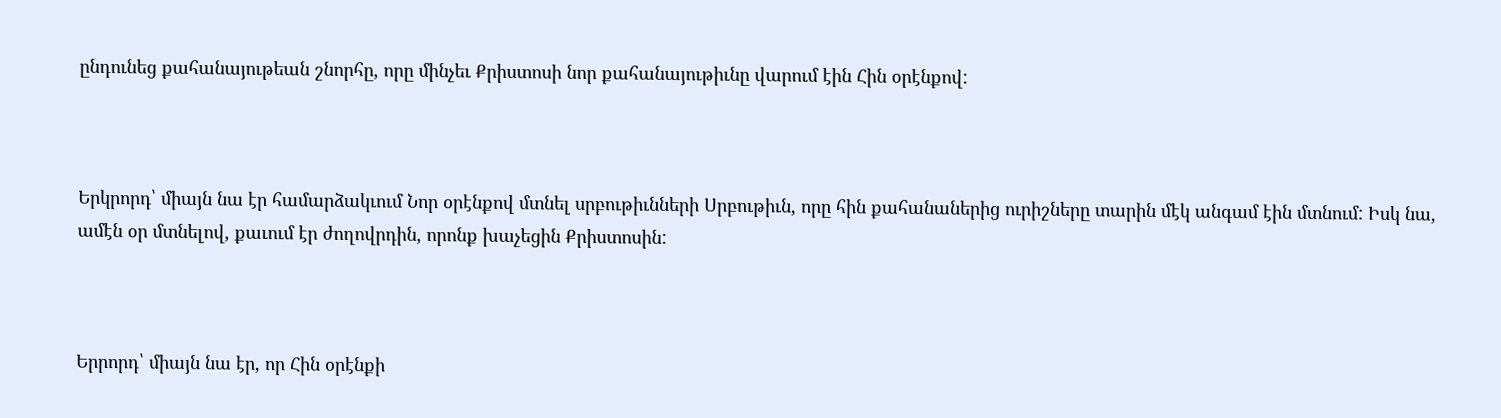ընդունեց քահանայութեան շնորհը, որը մինչեւ Քրիստոսի նոր քահանայութիւնը վարում էին Հին օրէնքով:



Երկրորդ՝ միայն նա էր համարձակւում Նոր օրէնքով մտնել սրբութիւնների Սրբութիւն, որը հին քահանաներից ուրիշները տարին մէկ անգամ էին մտնում: Իսկ նա, ամէն օր մտնելով, քաւում էր ժողովրդին, որոնք խաչեցին Քրիստոսին:



Երրորդ՝ միայն նա էր, որ Հին օրէնքի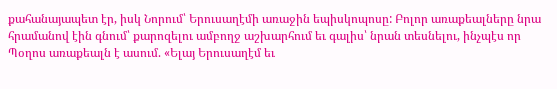քահանայապետ էր, իսկ Նորում՝ Երուսաղէմի առաջին եպիսկոպոսը: Բոլոր առաքեալները նրա հրամանով էին գնում՝ քարոզելու ամբողջ աշխարհում եւ գալիս՝ նրան տեսնելու, ինչպէս որ Պօղոս առաքեալն է ասում. «Ելայ Երուսաղէմ եւ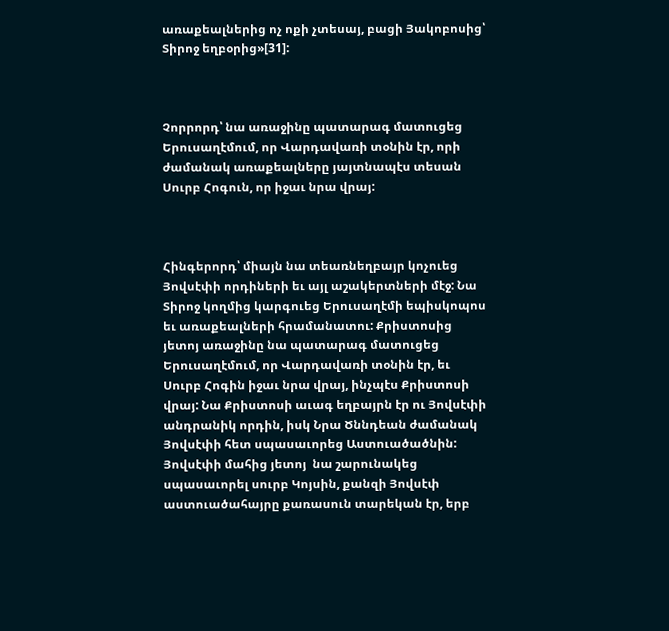առաքեալներից ոչ ոքի չտեսայ, բացի Յակոբոսից՝ Տիրոջ եղբօրից»[31]:



Չորրորդ՝ նա առաջինը պատարագ մատուցեց Երուսաղէմում, որ Վարդավառի տօնին էր, որի ժամանակ առաքեալները յայտնապէս տեսան Սուրբ Հոգուն, որ իջաւ նրա վրայ:



Հինգերորդ՝ միայն նա տեառնեղբայր կոչուեց Յովսէփի որդիների եւ այլ աշակերտների մէջ: Նա Տիրոջ կողմից կարգուեց Երուսաղէմի եպիսկոպոս եւ առաքեալների հրամանատու: Քրիստոսից յետոյ առաջինը նա պատարագ մատուցեց Երուսաղէմում, որ Վարդավառի տօնին էր, եւ Սուրբ Հոգին իջաւ նրա վրայ, ինչպէս Քրիստոսի վրայ: Նա Քրիստոսի աւագ եղբայրն էր ու Յովսէփի անդրանիկ որդին, իսկ Նրա Ծննդեան ժամանակ Յովսէփի հետ սպասաւորեց Աստուածածնին: Յովսէփի մահից յետոյ  նա շարունակեց սպասաւորել սուրբ Կոյսին, քանզի Յովսէփ աստուածահայրը քառասուն տարեկան էր, երբ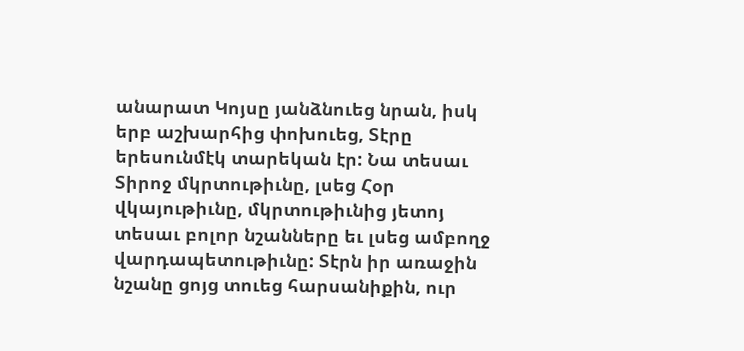անարատ Կոյսը յանձնուեց նրան, իսկ երբ աշխարհից փոխուեց, Տէրը երեսունմէկ տարեկան էր: Նա տեսաւ Տիրոջ մկրտութիւնը, լսեց Հօր վկայութիւնը, մկրտութիւնից յետոյ տեսաւ բոլոր նշանները եւ լսեց ամբողջ վարդապետութիւնը: Տէրն իր առաջին նշանը ցոյց տուեց հարսանիքին, ուր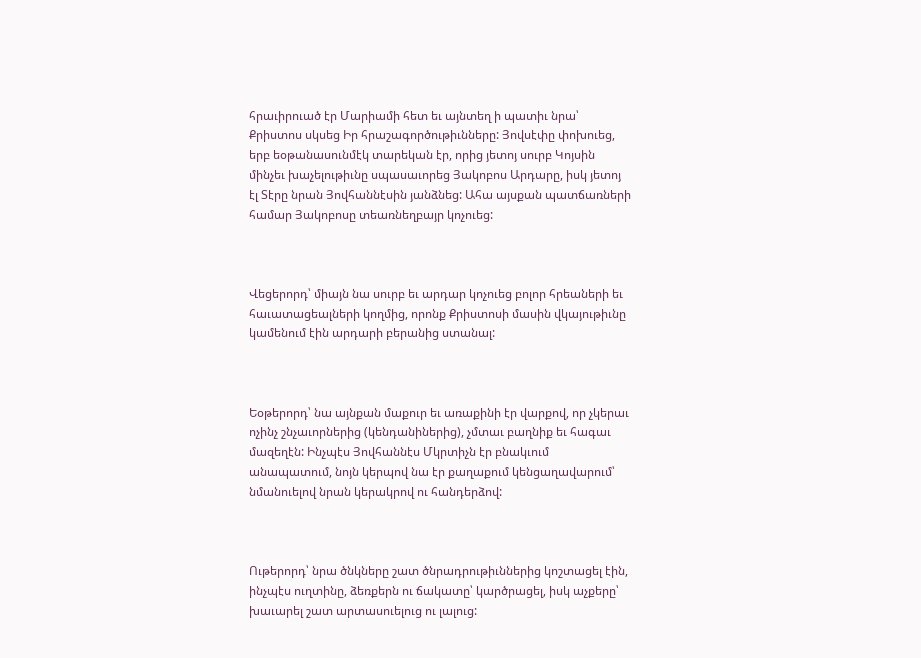հրաւիրուած էր Մարիամի հետ եւ այնտեղ ի պատիւ նրա՝ Քրիստոս սկսեց Իր հրաշագործութիւնները: Յովսէփը փոխուեց, երբ եօթանասունմէկ տարեկան էր, որից յետոյ սուրբ Կոյսին մինչեւ խաչելութիւնը սպասաւորեց Յակոբոս Արդարը, իսկ յետոյ էլ Տէրը նրան Յովհաննէսին յանձնեց: Ահա այսքան պատճառների համար Յակոբոսը տեառնեղբայր կոչուեց:



Վեցերորդ՝ միայն նա սուրբ եւ արդար կոչուեց բոլոր հրեաների եւ հաւատացեալների կողմից, որոնք Քրիստոսի մասին վկայութիւնը կամենում էին արդարի բերանից ստանալ:



Եօթերորդ՝ նա այնքան մաքուր եւ առաքինի էր վարքով, որ չկերաւ ոչինչ շնչաւորներից (կենդանիներից), չմտաւ բաղնիք եւ հագաւ մազեղէն: Ինչպէս Յովհաննէս Մկրտիչն էր բնակւում անապատում, նոյն կերպով նա էր քաղաքում կենցաղավարում՝ նմանուելով նրան կերակրով ու հանդերձով:



Ութերորդ՝ նրա ծնկները շատ ծնրադրութիւններից կոշտացել էին, ինչպէս ուղտինը, ձեռքերն ու ճակատը՝ կարծրացել, իսկ աչքերը՝ խաւարել շատ արտասուելուց ու լալուց: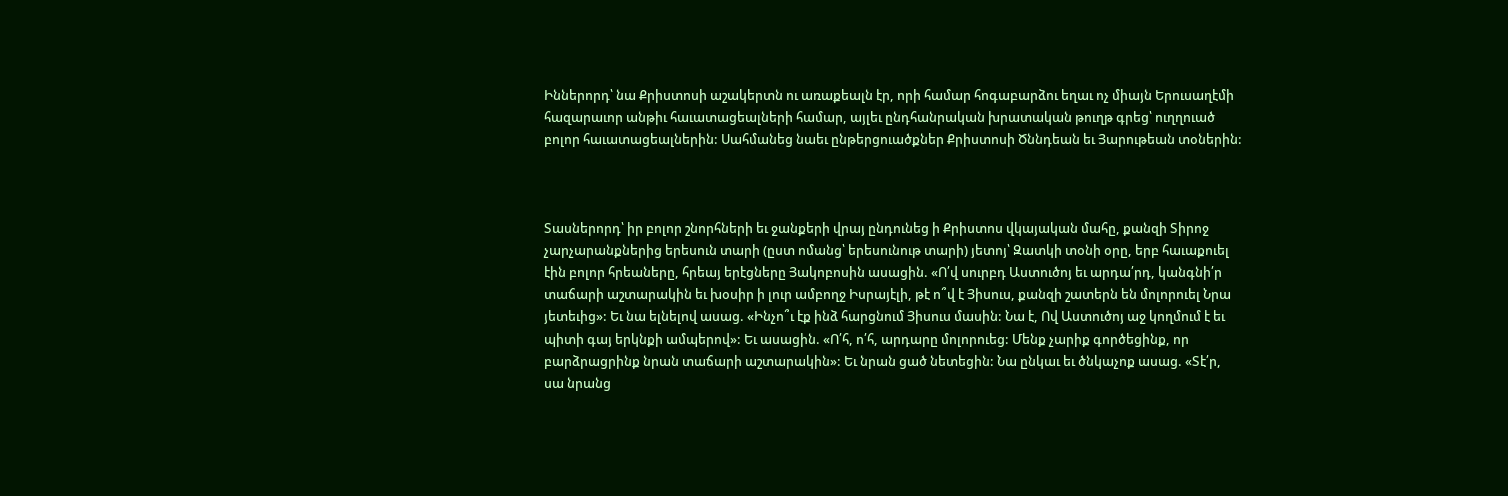Իններորդ՝ նա Քրիստոսի աշակերտն ու առաքեալն էր, որի համար հոգաբարձու եղաւ ոչ միայն Երուսաղէմի հազարաւոր անթիւ հաւատացեալների համար, այլեւ ընդհանրական խրատական թուղթ գրեց՝ ուղղուած բոլոր հաւատացեալներին: Սահմանեց նաեւ ընթերցուածքներ Քրիստոսի Ծննդեան եւ Յարութեան տօներին:



Տասներորդ՝ իր բոլոր շնորհների եւ ջանքերի վրայ ընդունեց ի Քրիստոս վկայական մահը, քանզի Տիրոջ չարչարանքներից երեսուն տարի (ըստ ոմանց՝ երեսունութ տարի) յետոյ՝ Զատկի տօնի օրը, երբ հաւաքուել էին բոլոր հրեաները, հրեայ երէցները Յակոբոսին ասացին. «Ո՛վ սուրբդ Աստուծոյ եւ արդա՛րդ, կանգնի՛ր տաճարի աշտարակին եւ խօսիր ի լուր ամբողջ Իսրայէլի, թէ ո՞վ է Յիսուս, քանզի շատերն են մոլորուել Նրա յետեւից»: Եւ նա ելնելով ասաց. «Ինչո՞ւ էք ինձ հարցնում Յիսուս մասին: Նա է, Ով Աստուծոյ աջ կողմում է եւ պիտի գայ երկնքի ամպերով»: Եւ ասացին. «Ո՛հ, ո՛հ, արդարը մոլորուեց: Մենք չարիք գործեցինք, որ բարձրացրինք նրան տաճարի աշտարակին»: Եւ նրան ցած նետեցին: Նա ընկաւ եւ ծնկաչոք ասաց. «Տէ՛ր, սա նրանց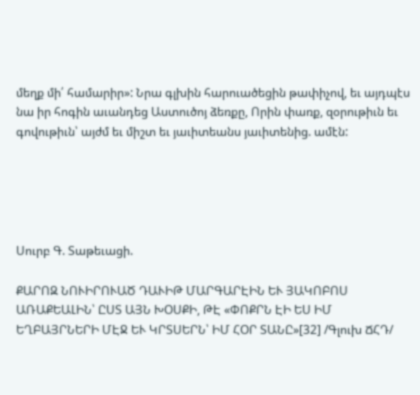մեղք մի՛ համարիր»: Նրա գլխին հարուածեցին թափիչով, եւ այդպէս նա իր հոգին աւանդեց Աստուծոյ ձեռքը, Որին փառք, զօրութիւն եւ գովութիւն՝ այժմ եւ միշտ եւ յաւիտեանս յաւիտենից. ամէն:





Սուրբ Գ. Տաթեւացի.

ՔԱՐՈԶ ՆՈՒԻՐՈՒԱԾ ԴԱՒԻԹ ՄԱՐԳԱՐԷԻՆ ԵՒ ՅԱԿՈԲՈՍ ԱՌԱՔԵԱԼԻՆ՝ ԸՍՏ ԱՅՆ ԽՕՍՔԻ, ԹԷ «ՓՈՔՐՆ ԷԻ ԵՍ ԻՄ ԵՂԲԱՅՐՆԵՐԻ ՄԷՋ ԵՒ ԿՐՏՍԵՐՆ՝ ԻՄ ՀՕՐ ՏԱՆԸ»[32] /Գլուխ ՃՀԴ/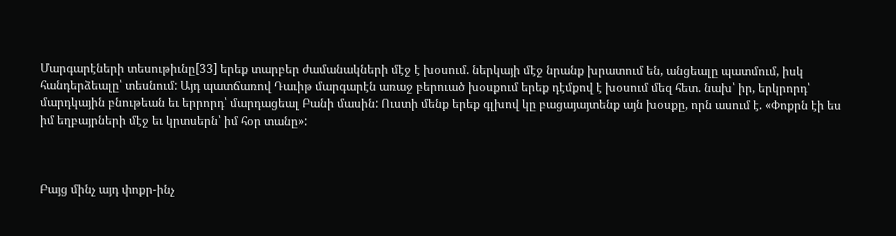Մարգարէների տեսութիւնը[33] երեք տարբեր ժամանակների մէջ է խօսում. ներկայի մէջ նրանք խրատում են, անցեալը պատմում, իսկ հանդերձեալը՝ տեսնում: Այդ պատճառով Դաւիթ մարգարէն առաջ բերուած խօսքում երեք դէմքով է խօսում մեզ հետ. նախ՝ իր, երկրորդ՝ մարդկային բնութեան եւ երրորդ՝ մարդացեալ Բանի մասին: Ուստի մենք երեք գլխով կը բացայայտենք այն խօսքը, որն ասում է. «Փոքրն էի ես իմ եղբայրների մէջ եւ կրտսերն՝ իմ հօր տանը»:



Բայց մինչ այդ փոքր-ինչ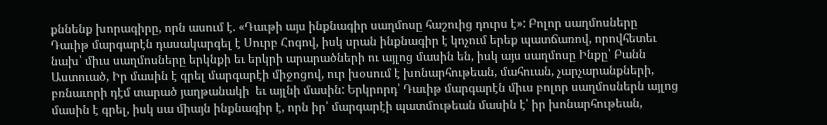քննենք խորագիրը, որն ասում է. «Դաւթի այս ինքնագիր սաղմոսը հաշուից դուրս է»: Բոլոր սաղմոսները Դաւիթ մարգարէն դասակարգել է Սուրբ Հոգով, իսկ սրան ինքնագիր է կոչում երեք պատճառով, որովհետեւ նախ՝ միւս սաղմոսները երկնքի եւ երկրի արարածների ու այլոց մասին են, իսկ այս սաղմոսը Ինքը՝ Բանն Աստուած, Իր մասին է գրել մարգարէի միջոցով, ուր խօսում է խոնարհութեան, մահուան, չարչարանքների, բռնաւորի դէմ տարած յաղթանակի  եւ այլնի մասին: Երկրորդ՝ Դաւիթ մարգարէն միւս բոլոր սաղմոսներն այլոց մասին է գրել, իսկ սա միայն ինքնագիր է, որն իր՝ մարգարէի պատմութեան մասին է՝ իր խոնարհութեան,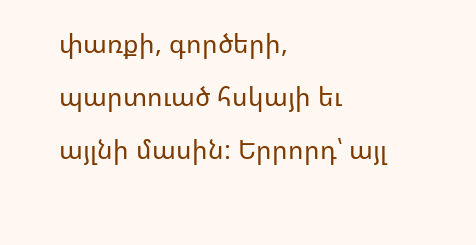փառքի, գործերի, պարտուած հսկայի եւ այլնի մասին: Երրորդ՝ այլ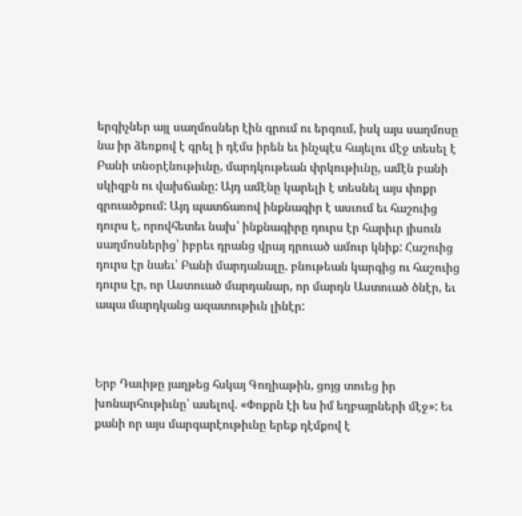երգիչներ այլ սաղմոսներ էին գրում ու երգում, իսկ այս սաղմոսը նա իր ձեռքով է գրել ի դէմս իրեն եւ ինչպէս հայելու մէջ տեսել է Բանի տնօրէնութիւնը, մարդկութեան փրկութիւնը, ամէն բանի սկիզբն ու վախճանը: Այդ ամէնը կարելի է տեսնել այս փոքր գրուածքում: Այդ պատճառով ինքնագիր է ասւում եւ հաշուից դուրս է, որովհետեւ նախ՝ ինքնագիրը դուրս էր հարիւր յիսուն սաղմոսներից՝ իբրեւ դրանց վրայ դրուած ամուր կնիք: Հաշուից դուրս էր նաեւ՝ Բանի մարդանալը. բնութեան կարգից ու հաշուից դուրս էր, որ Աստուած մարդանար, որ մարդն Աստուած ծնէր, եւ ապա մարդկանց ազատութիւն լինէր:



Երբ Դաւիթը յաղթեց հսկայ Գողիաթին, ցոյց տուեց իր խոնարհութիւնը՝ ասելով. «Փոքրն էի ես իմ եղբայրների մէջ»: Եւ քանի որ այս մարգարէութիւնը երեք դէմքով է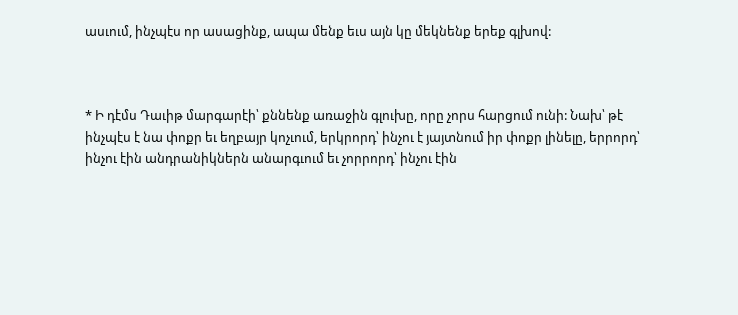ասւում, ինչպէս որ ասացինք, ապա մենք եւս այն կը մեկնենք երեք գլխով:



* Ի դէմս Դաւիթ մարգարէի՝ քննենք առաջին գլուխը, որը չորս հարցում ունի: Նախ՝ թէ ինչպէս է նա փոքր եւ եղբայր կոչւում, երկրորդ՝ ինչու է յայտնում իր փոքր լինելը, երրորդ՝ ինչու էին անդրանիկներն անարգւում եւ չորրորդ՝ ինչու էին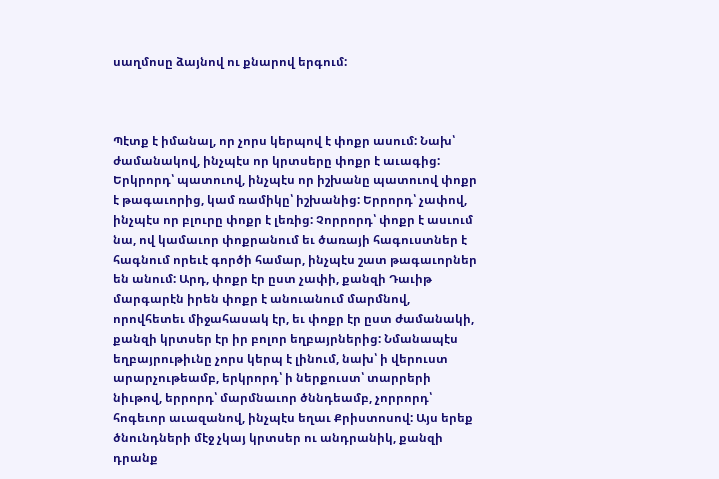սաղմոսը ձայնով ու քնարով երգում:



Պէտք է իմանալ, որ չորս կերպով է փոքր ասում: Նախ՝ ժամանակով, ինչպէս որ կրտսերը փոքր է աւագից: Երկրորդ՝ պատուով, ինչպէս որ իշխանը պատուով փոքր է թագաւորից, կամ ռամիկը՝ իշխանից: Երրորդ՝ չափով, ինչպէս որ բլուրը փոքր է լեռից: Չորրորդ՝ փոքր է ասւում նա, ով կամաւոր փոքրանում եւ ծառայի հագուստներ է հագնում որեւէ գործի համար, ինչպէս շատ թագաւորներ են անում: Արդ, փոքր էր ըստ չափի, քանզի Դաւիթ մարգարէն իրեն փոքր է անուանում մարմնով, որովհետեւ միջահասակ էր, եւ փոքր էր ըստ ժամանակի, քանզի կրտսեր էր իր բոլոր եղբայրներից: Նմանապէս եղբայրութիւնը չորս կերպ է լինում, նախ՝ ի վերուստ արարչութեամբ, երկրորդ՝ ի ներքուստ՝ տարրերի նիւթով, երրորդ՝ մարմնաւոր ծննդեամբ, չորրորդ՝ հոգեւոր աւազանով, ինչպէս եղաւ Քրիստոսով: Այս երեք ծնունդների մէջ չկայ կրտսեր ու անդրանիկ, քանզի դրանք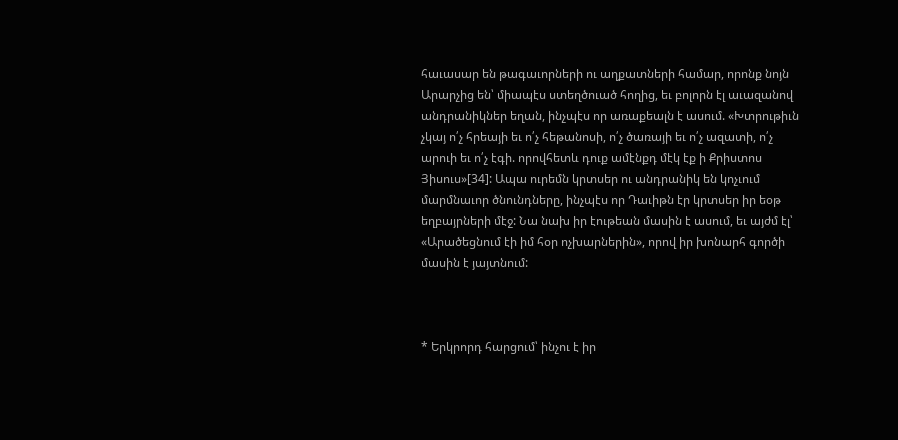հաւասար են թագաւորների ու աղքատների համար, որոնք նոյն Արարչից են՝ միապէս ստեղծուած հողից, եւ բոլորն էլ աւազանով անդրանիկներ եղան, ինչպէս որ առաքեալն է ասում. «Խտրութիւն չկայ ո՛չ հրեայի եւ ո՛չ հեթանոսի, ո՛չ ծառայի եւ ո՛չ ազատի, ո՛չ արուի եւ ո՛չ էգի. որովհետև դուք ամէնքդ մէկ էք ի Քրիստոս Յիսուս»[34]: Ապա ուրեմն կրտսեր ու անդրանիկ են կոչւում մարմնաւոր ծնունդները, ինչպէս որ Դաւիթն էր կրտսեր իր եօթ եղբայրների մէջ: Նա նախ իր էութեան մասին է ասում, եւ այժմ էլ՝ «Արածեցնում էի իմ հօր ոչխարներին», որով իր խոնարհ գործի մասին է յայտնում:



* Երկրորդ հարցում՝ ինչու է իր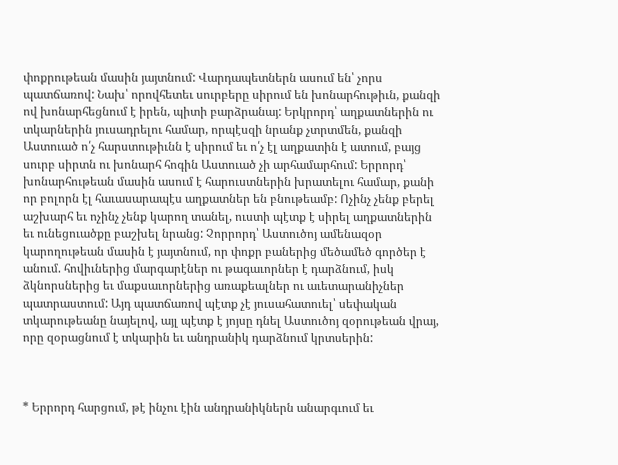փոքրութեան մասին յայտնում: Վարդապետներն ասում են՝ չորս պատճառով: Նախ՝ որովհետեւ սուրբերը սիրում են խոնարհութիւն, քանզի ով խոնարհեցնում է իրեն, պիտի բարձրանայ: Երկրորդ՝ աղքատներին ու տկարներին յուսադրելու համար, որպէսզի նրանք չտրտմեն, քանզի Աստուած ո՛չ հարստութիւնն է սիրում եւ ո՛չ էլ աղքատին է ատում, բայց սուրբ սիրտն ու խոնարհ հոգին Աստուած չի արհամարհում: Երրորդ՝ խոնարհութեան մասին ասում է հարուստներին խրատելու համար, քանի որ բոլորն էլ հաւասարապէս աղքատներ են բնութեամբ: Ոչինչ չենք բերել աշխարհ եւ ոչինչ չենք կարող տանել, ուստի պէտք է սիրել աղքատներին եւ ունեցուածքը բաշխել նրանց: Չորրորդ՝ Աստուծոյ ամենազօր կարողութեան մասին է յայտնում, որ փոքր բաներից մեծամեծ գործեր է անում. հովիւներից մարգարէներ ու թագաւորներ է դարձնում, իսկ ձկնորսներից եւ մաքսաւորներից առաքեալներ ու աւետարանիչներ պատրաստում: Այդ պատճառով պէտք չէ յուսահատուել՝ սեփական տկարութեանը նայելով, այլ պէտք է յոյսը դնել Աստուծոյ զօրութեան վրայ, որը զօրացնում է տկարին եւ անդրանիկ դարձնում կրտսերին:



* Երրորդ հարցում, թէ ինչու էին անդրանիկներն անարգւում եւ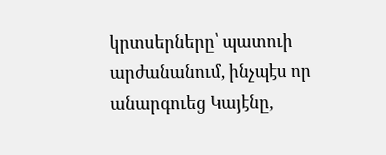կրտսերները՝ պատուի արժանանում, ինչպէս որ անարգուեց Կայէնը,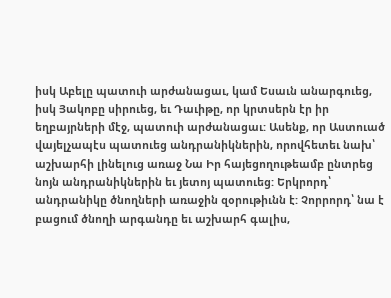իսկ Աբելը պատուի արժանացաւ, կամ Եսաւն անարգուեց, իսկ Յակոբը սիրուեց, եւ Դաւիթը, որ կրտսերն էր իր եղբայրների մէջ, պատուի արժանացաւ: Ասենք, որ Աստուած վայելչապէս պատուեց անդրանիկներին, որովհետեւ նախ՝ աշխարհի լինելուց առաջ Նա Իր հայեցողութեամբ ընտրեց նոյն անդրանիկներին եւ յետոյ պատուեց: Երկրորդ՝ անդրանիկը ծնողների առաջին զօրութիւնն է: Չորրորդ՝ նա է բացում ծնողի արգանդը եւ աշխարհ գալիս,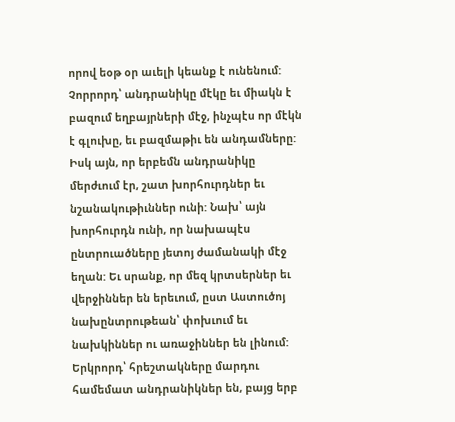որով եօթ օր աւելի կեանք է ունենում: Չորրորդ՝ անդրանիկը մէկը եւ միակն է բազում եղբայրների մէջ, ինչպէս որ մէկն է գլուխը, եւ բազմաթիւ են անդամները: Իսկ այն, որ երբեմն անդրանիկը մերժւում էր, շատ խորհուրդներ եւ նշանակութիւններ ունի: Նախ՝ այն խորհուրդն ունի, որ նախապէս ընտրուածները յետոյ ժամանակի մէջ եղան: Եւ սրանք, որ մեզ կրտսերներ եւ վերջիններ են երեւում, ըստ Աստուծոյ նախընտրութեան՝ փոխւում եւ նախկիններ ու առաջիններ են լինում: Երկրորդ՝ հրեշտակները մարդու համեմատ անդրանիկներ են, բայց երբ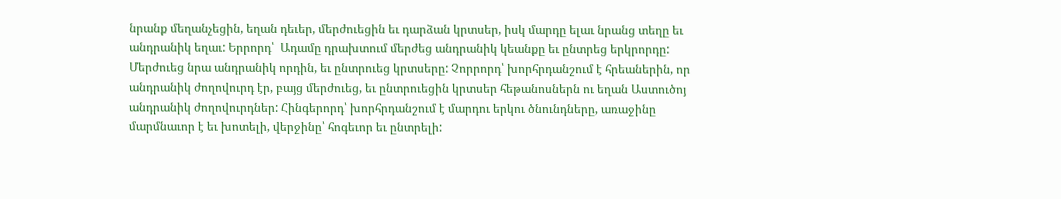նրանք մեղանչեցին, եղան դեւեր, մերժուեցին եւ դարձան կրտսեր, իսկ մարդը ելաւ նրանց տեղը եւ անդրանիկ եղաւ: Երրորդ՝  Ադամը դրախտում մերժեց անդրանիկ կեանքը եւ ընտրեց երկրորդը: Մերժուեց նրա անդրանիկ որդին, եւ ընտրուեց կրտսերը: Չորրորդ՝ խորհրդանշում է հրեաներին, որ անդրանիկ ժողովուրդ էր, բայց մերժուեց, եւ ընտրուեցին կրտսեր հեթանոսներն ու եղան Աստուծոյ անդրանիկ ժողովուրդներ: Հինգերորդ՝ խորհրդանշում է մարդու երկու ծնունդները, առաջինը մարմնաւոր է եւ խոտելի, վերջինը՝ հոգեւոր եւ ընտրելի: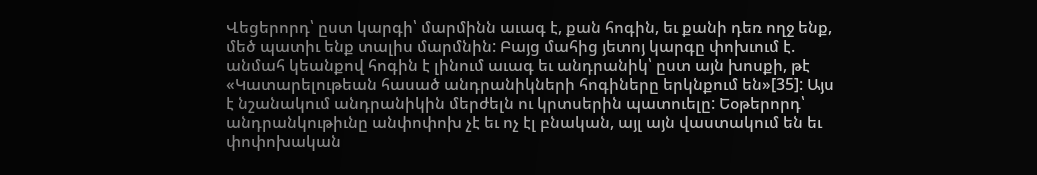Վեցերորդ՝ ըստ կարգի՝ մարմինն աւագ է, քան հոգին, եւ քանի դեռ ողջ ենք, մեծ պատիւ ենք տալիս մարմնին: Բայց մահից յետոյ կարգը փոխւում է. անմահ կեանքով հոգին է լինում աւագ եւ անդրանիկ՝ ըստ այն խոսքի, թէ «Կատարելութեան հասած անդրանիկների հոգիները երկնքում են»[35]: Այս է նշանակում անդրանիկին մերժելն ու կրտսերին պատուելը: Եօթերորդ՝ անդրանկութիւնը անփոփոխ չէ եւ ոչ էլ բնական, այլ այն վաստակում են եւ փոփոխական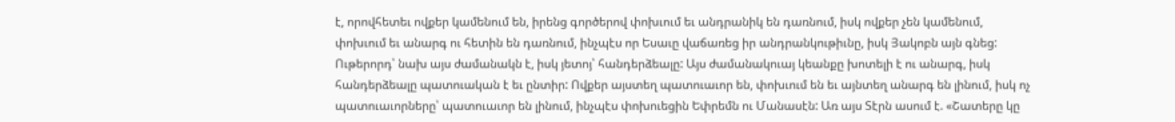է, որովհետեւ ովքեր կամենում են, իրենց գործերով փոխւում եւ անդրանիկ են դառնում, իսկ ովքեր չեն կամենում, փոխւում եւ անարգ ու հետին են դառնում, ինչպէս որ Եսաւը վաճառեց իր անդրանկութիւնը, իսկ Յակոբն այն գնեց: Ութերորդ՝ նախ այս ժամանակն է, իսկ յետոյ՝ հանդերձեալը: Այս ժամանակուայ կեանքը խոտելի է ու անարգ, իսկ հանդերձեալը պատուական է եւ ընտիր: Ովքեր այստեղ պատուաւոր են, փոխւում են եւ այնտեղ անարգ են լինում, իսկ ոչ պատուաւորները՝ պատուաւոր են լինում, ինչպէս փոխուեցին Եփրեմն ու Մանասէն: Առ այս Տէրն ասում է. «Շատերը կը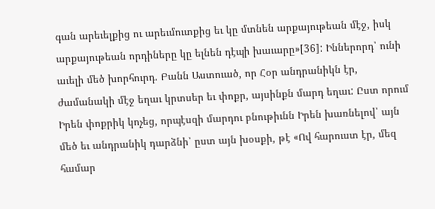գան արեւելքից ու արեւմուտքից եւ կը մտնեն արքայութեան մէջ, իսկ արքայութեան որդիները կը ելնեն դէպի խաւարը»[36]: Իններորդ՝ ունի աւելի մեծ խորհուրդ. Բանն Աստուած, որ Հօր անդրանիկն էր, ժամանակի մէջ եղաւ կրտսեր եւ փոքր, այսինքն մարդ եղաւ: Ըստ որում Իրեն փոքրիկ կոչեց, որպէսզի մարդու բնութիւնն Իրեն խառնելով՝ այն մեծ եւ անդրանիկ դարձնի՝ ըստ այն խօսքի, թէ «Ով հարուստ էր, մեզ համար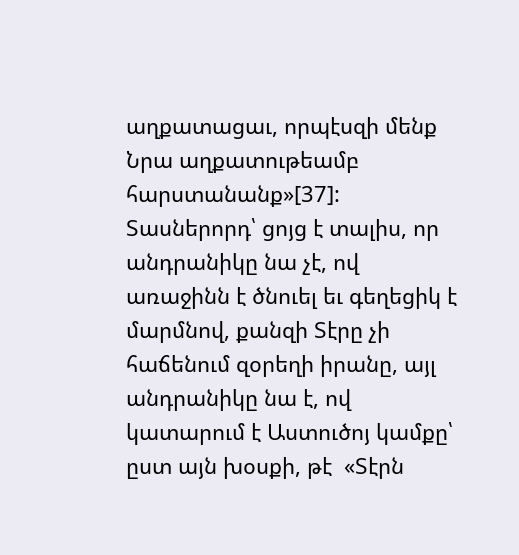աղքատացաւ, որպէսզի մենք Նրա աղքատութեամբ հարստանանք»[37]: Տասներորդ՝ ցոյց է տալիս, որ անդրանիկը նա չէ, ով առաջինն է ծնուել եւ գեղեցիկ է մարմնով, քանզի Տէրը չի հաճենում զօրեղի իրանը, այլ անդրանիկը նա է, ով կատարում է Աստուծոյ կամքը՝ ըստ այն խօսքի, թէ  «Տէրն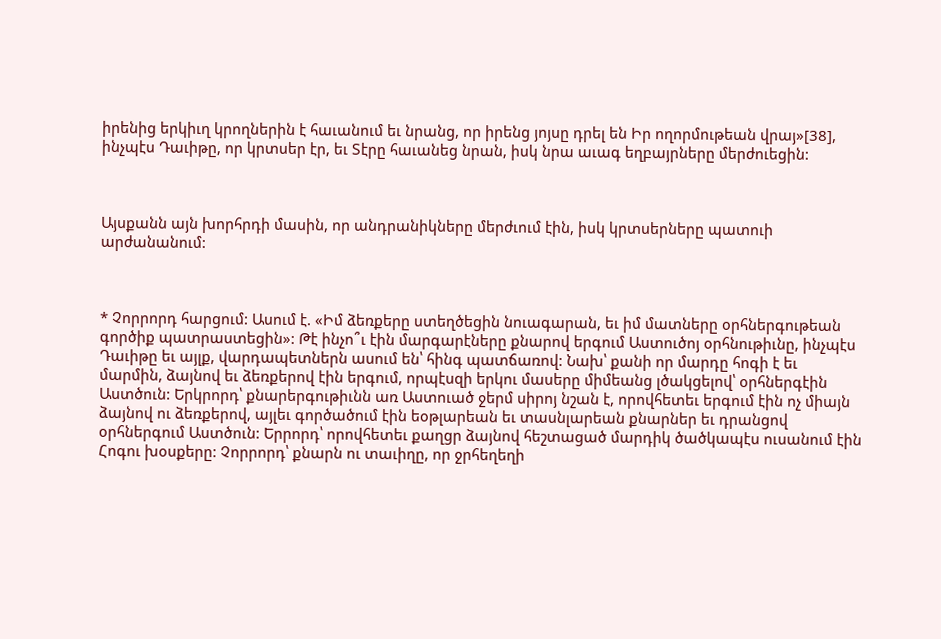իրենից երկիւղ կրողներին է հաւանում եւ նրանց, որ իրենց յոյսը դրել են Իր ողորմութեան վրայ»[38], ինչպէս Դաւիթը, որ կրտսեր էր, եւ Տէրը հաւանեց նրան, իսկ նրա աւագ եղբայրները մերժուեցին:



Այսքանն այն խորհրդի մասին, որ անդրանիկները մերժւում էին, իսկ կրտսերները պատուի արժանանում:



* Չորրորդ հարցում: Ասում է. «Իմ ձեռքերը ստեղծեցին նուագարան, եւ իմ մատները օրհներգութեան գործիք պատրաստեցին»: Թէ ինչո՞ւ էին մարգարէները քնարով երգում Աստուծոյ օրհնութիւնը, ինչպէս Դաւիթը եւ այլք, վարդապետներն ասում են՝ հինգ պատճառով: Նախ՝ քանի որ մարդը հոգի է եւ մարմին, ձայնով եւ ձեռքերով էին երգում, որպէսզի երկու մասերը միմեանց լծակցելով՝ օրհներգէին Աստծուն: Երկրորդ՝ քնարերգութիւնն առ Աստուած ջերմ սիրոյ նշան է, որովհետեւ երգում էին ոչ միայն ձայնով ու ձեռքերով, այլեւ գործածում էին եօթլարեան եւ տասնլարեան քնարներ եւ դրանցով օրհներգում Աստծուն: Երրորդ՝ որովհետեւ քաղցր ձայնով հեշտացած մարդիկ ծածկապէս ուսանում էին Հոգու խօսքերը: Չորրորդ՝ քնարն ու տաւիղը, որ ջրհեղեղի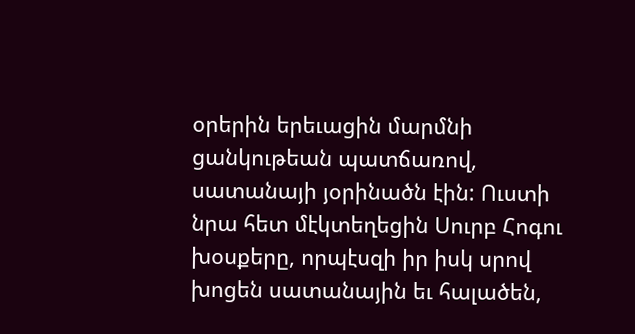օրերին երեւացին մարմնի ցանկութեան պատճառով, սատանայի յօրինածն էին: Ուստի նրա հետ մէկտեղեցին Սուրբ Հոգու խօսքերը, որպէսզի իր իսկ սրով խոցեն սատանային եւ հալածեն,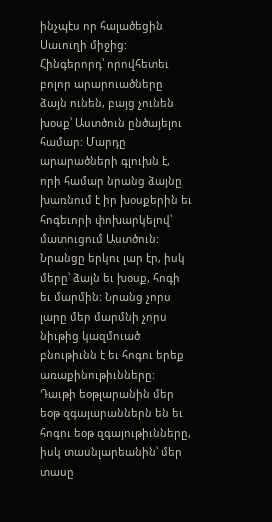ինչպէս որ հալածեցին Սաւուղի միջից: Հինգերորդ՝ որովհետեւ բոլոր արարուածները ձայն ունեն, բայց չունեն խօսք՝ Աստծուն ընծայելու համար: Մարդը արարածների գլուխն է, որի համար նրանց ձայնը խառնում է իր խօսքերին եւ հոգեւորի փոխարկելով՝ մատուցում Աստծուն: Նրանցը երկու լար էր, իսկ մերը՝ ձայն եւ խօսք, հոգի եւ մարմին: Նրանց չորս լարը մեր մարմնի չորս նիւթից կազմուած բնութիւնն է եւ հոգու երեք առաքինութիւնները: Դաւթի եօթլարանին մեր եօթ զգայարաններն են եւ հոգու եօթ զգայութիւնները, իսկ տասնլարեանին՝ մեր տասը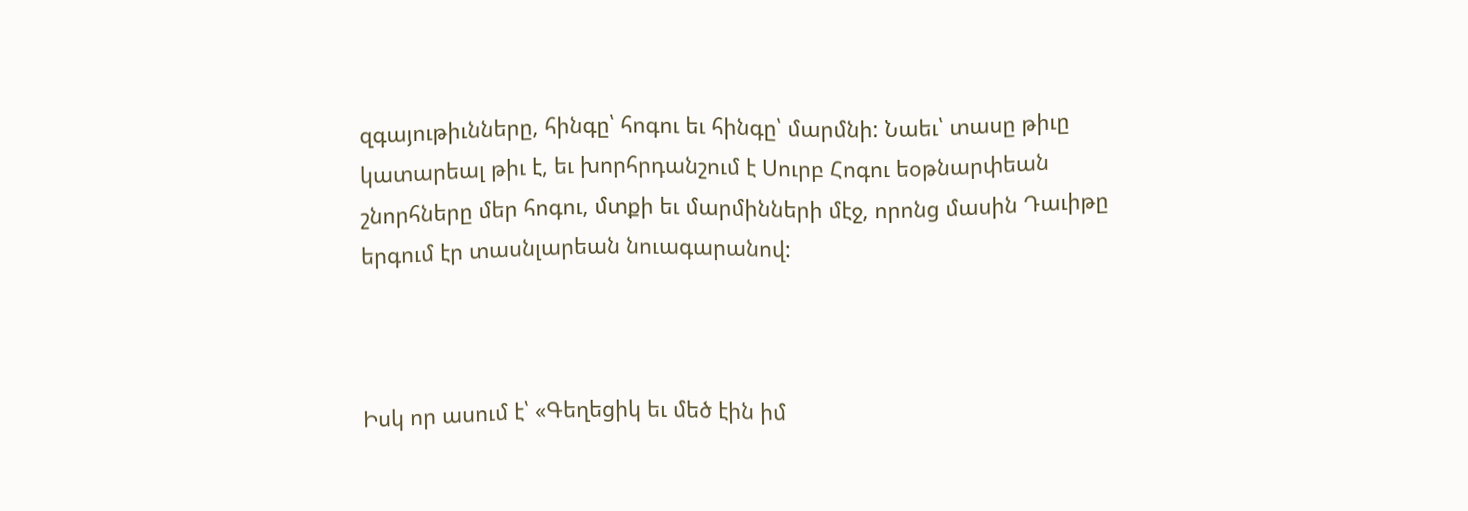զգայութիւնները, հինգը՝ հոգու եւ հինգը՝ մարմնի: Նաեւ՝ տասը թիւը կատարեալ թիւ է, եւ խորհրդանշում է Սուրբ Հոգու եօթնարփեան շնորհները մեր հոգու, մտքի եւ մարմինների մէջ, որոնց մասին Դաւիթը երգում էր տասնլարեան նուագարանով:



Իսկ որ ասում է՝ «Գեղեցիկ եւ մեծ էին իմ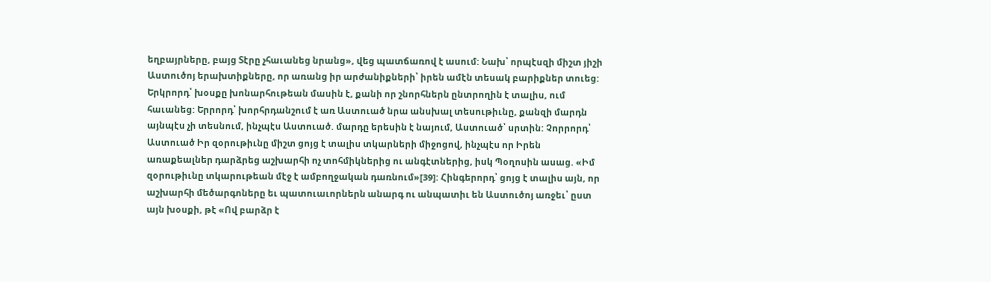եղբայրները, բայց Տէրը չհաւանեց նրանց», վեց պատճառով է ասում: Նախ՝ որպէսզի միշտ յիշի Աստուծոյ երախտիքները, որ առանց իր արժանիքների՝ իրեն ամէն տեսակ բարիքներ տուեց: Երկրորդ՝ խօսքը խոնարհութեան մասին է, քանի որ շնորհներն ընտրողին է տալիս, ում հաւանեց: Երրորդ՝ խորհրդանշում է առ Աստուած նրա անսխալ տեսութիւնը, քանզի մարդն այնպէս չի տեսնում, ինչպէս Աստուած. մարդը երեսին է նայում, Աստուած՝ սրտին: Չորրորդ՝ Աստուած Իր զօրութիւնը միշտ ցոյց է տալիս տկարների միջոցով, ինչպէս որ Իրեն առաքեալներ դարձրեց աշխարհի ոչ տոհմիկներից ու անգէտներից, իսկ Պօղոսին ասաց. «Իմ զօրութիւնը տկարութեան մէջ է ամբողջական դառնում»[39]: Հինգերորդ՝ ցոյց է տալիս այն, որ աշխարհի մեծարգոները եւ պատուաւորներն անարգ ու անպատիւ են Աստուծոյ առջեւ՝ ըստ այն խօսքի, թէ «Ով բարձր է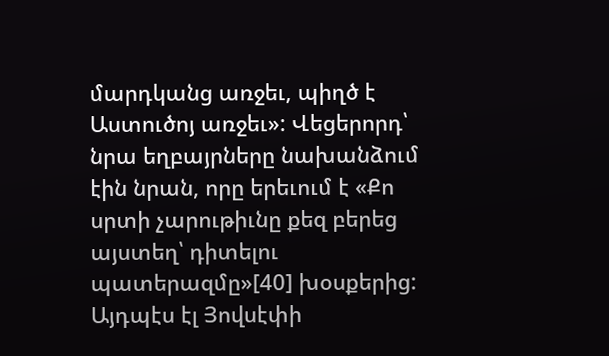մարդկանց առջեւ, պիղծ է Աստուծոյ առջեւ»: Վեցերորդ՝ նրա եղբայրները նախանձում էին նրան, որը երեւում է «Քո սրտի չարութիւնը քեզ բերեց այստեղ՝ դիտելու պատերազմը»[40] խօսքերից: Այդպէս էլ Յովսէփի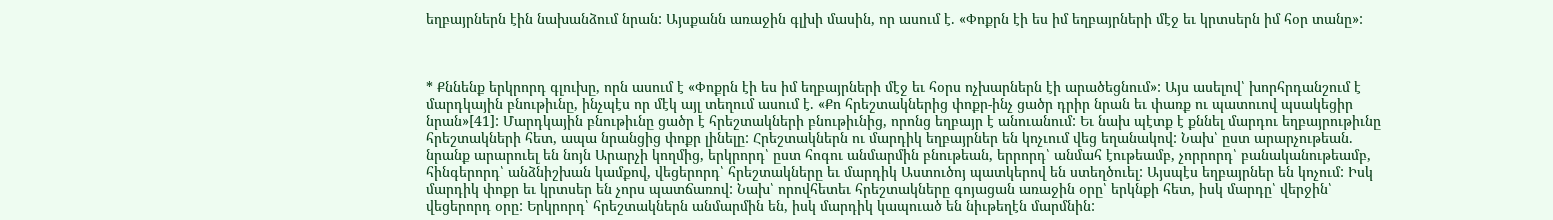եղբայրներն էին նախանձում նրան: Այսքանն առաջին գլխի մասին, որ ասում է. «Փոքրն էի ես իմ եղբայրների մէջ եւ կրտսերն իմ հօր տանը»:



* Քննենք երկրորդ գլուխը, որն ասում է «Փոքրն էի ես իմ եղբայրների մէջ եւ հօրս ոչխարներն էի արածեցնում»: Այս ասելով՝ խորհրդանշում է մարդկային բնութիւնը, ինչպէս որ մէկ այլ տեղում ասում է. «Քո հրեշտակներից փոքր-ինչ ցածր դրիր նրան եւ փառք ու պատուով պսակեցիր նրան»[41]: Մարդկային բնութիւնը ցածր է հրեշտակների բնութիւնից, որոնց եղբայր է անուանում: Եւ նախ պէտք է քննել մարդու եղբայրութիւնը հրեշտակների հետ, ապա նրանցից փոքր լինելը: Հրեշտակներն ու մարդիկ եղբայրներ են կոչւում վեց եղանակով: Նախ՝ ըստ արարչութեան. նրանք արարուել են նոյն Արարչի կողմից, երկրորդ՝ ըստ հոգու անմարմին բնութեան, երրորդ՝ անմահ էութեամբ, չորրորդ՝ բանականութեամբ, հինգերորդ՝ անձնիշխան կամքով, վեցերորդ՝ հրեշտակները եւ մարդիկ Աստուծոյ պատկերով են ստեղծուել: Այսպէս եղբայրներ են կոչում: Իսկ մարդիկ փոքր եւ կրտսեր են չորս պատճառով: Նախ՝ որովհետեւ հրեշտակները գոյացան առաջին օրը՝ երկնքի հետ, իսկ մարդը՝ վերջին՝ վեցերորդ օրը: Երկրորդ՝ հրեշտակներն անմարմին են, իսկ մարդիկ կապուած են նիւթեղէն մարմնին: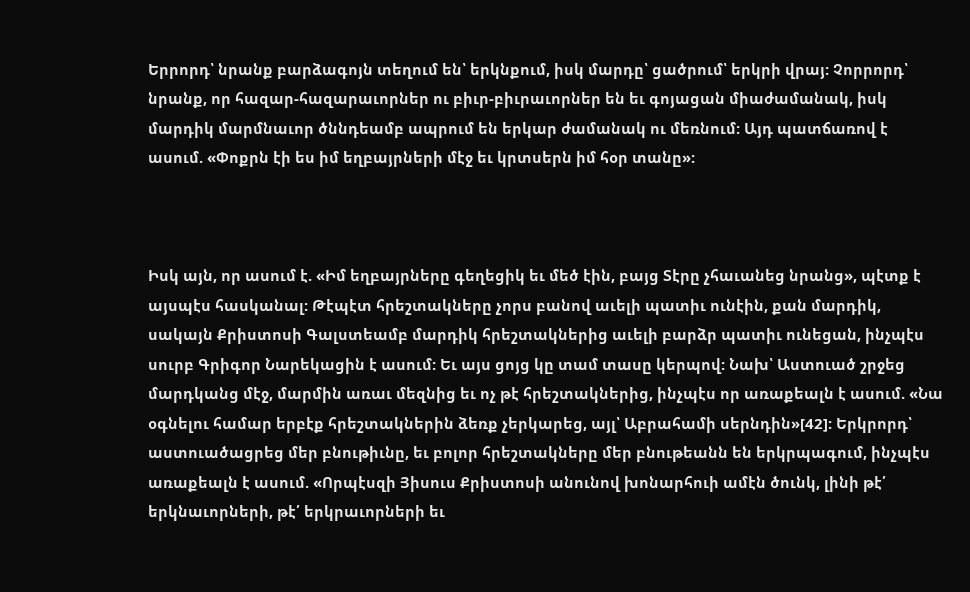Երրորդ՝ նրանք բարձագոյն տեղում են՝ երկնքում, իսկ մարդը՝ ցածրում՝ երկրի վրայ: Չորրորդ՝ նրանք, որ հազար-հազարաւորներ ու բիւր-բիւրաւորներ են եւ գոյացան միաժամանակ, իսկ մարդիկ մարմնաւոր ծննդեամբ ապրում են երկար ժամանակ ու մեռնում: Այդ պատճառով է ասում. «Փոքրն էի ես իմ եղբայրների մէջ եւ կրտսերն իմ հօր տանը»:



Իսկ այն, որ ասում է. «Իմ եղբայրները գեղեցիկ եւ մեծ էին, բայց Տէրը չհաւանեց նրանց», պէտք է այսպէս հասկանալ: Թէպէտ հրեշտակները չորս բանով աւելի պատիւ ունէին, քան մարդիկ, սակայն Քրիստոսի Գալստեամբ մարդիկ հրեշտակներից աւելի բարձր պատիւ ունեցան, ինչպէս սուրբ Գրիգոր Նարեկացին է ասում: Եւ այս ցոյց կը տամ տասը կերպով: Նախ՝ Աստուած շրջեց մարդկանց մէջ, մարմին առաւ մեզնից եւ ոչ թէ հրեշտակներից, ինչպէս որ առաքեալն է ասում. «Նա օգնելու համար երբէք հրեշտակներին ձեռք չերկարեց, այլ՝ Աբրահամի սերնդին»[42]: Երկրորդ՝ աստուածացրեց մեր բնութիւնը, եւ բոլոր հրեշտակները մեր բնութեանն են երկրպագում, ինչպէս առաքեալն է ասում. «Որպէսզի Յիսուս Քրիստոսի անունով խոնարհուի ամէն ծունկ, լինի թէ՛ երկնաւորների, թէ՛ երկրաւորների եւ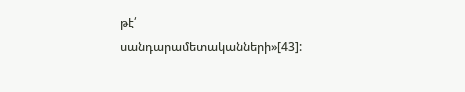թէ՛ սանդարամետականների»[43]: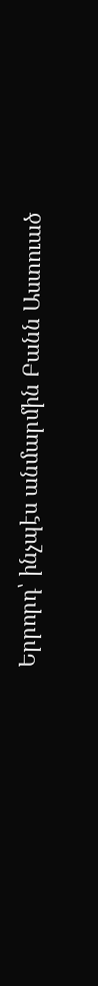Երրորդ՝ ինչպէս անմարմին Բանն Աստուած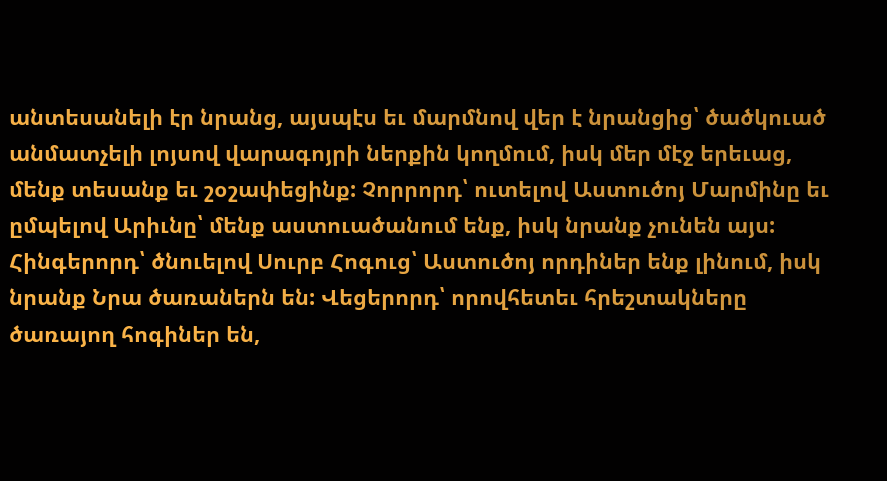անտեսանելի էր նրանց, այսպէս եւ մարմնով վեր է նրանցից՝ ծածկուած անմատչելի լոյսով վարագոյրի ներքին կողմում, իսկ մեր մէջ երեւաց, մենք տեսանք եւ շօշափեցինք: Չորրորդ՝ ուտելով Աստուծոյ Մարմինը եւ ըմպելով Արիւնը՝ մենք աստուածանում ենք, իսկ նրանք չունեն այս: Հինգերորդ՝ ծնուելով Սուրբ Հոգուց՝ Աստուծոյ որդիներ ենք լինում, իսկ նրանք Նրա ծառաներն են: Վեցերորդ՝ որովհետեւ հրեշտակները ծառայող հոգիներ են,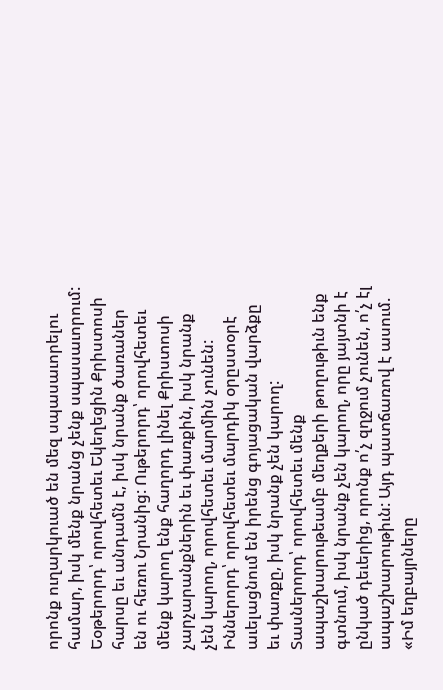որոնք ուղարկուած են մեզ սպասաւորելու համար, իսկ մենք նրանց չենք սպասաւորում: Եօթերորդ՝ որովհետեւ Եկեղեցին Քրիստոսի հարսը եւ անդամն է, իսկ նրանք ծառաներ են ու հեռու Նրանից: Ութերորդ՝ որովհետեւ մենք կարող ենք հաղորդ լինել Քրիստոսի չարչարանքներին եւ փառքին, իսկ նրանք չեն կարող, որովհետեւ մարմին չունեն: Իններորդ՝ որովհետեւ մարդիկ օրըստօրէ աւելացնում են իրենց գոյացական վարձքը եւ փառքը, իսկ նրանք չեն կարող: Տասներորդ՝ որովհետեւ մենք ապաշխարութեամբ մեղքերի թողութիւն ենք գտնում, իսկ նրանք չեն կարող, որը յայտնի է ընկած դեւերից, որոնք ո՛չ զղջում չունեն, ո՛չ էլ ապաշխարութիւն: Այդ պատճառով է ասում. «Իմ եղբայրները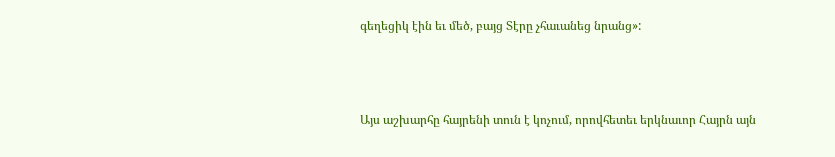գեղեցիկ էին եւ մեծ, բայց Տէրը չհաւանեց նրանց»:



Այս աշխարհը հայրենի տուն է կոչում, որովհետեւ երկնաւոր Հայրն այն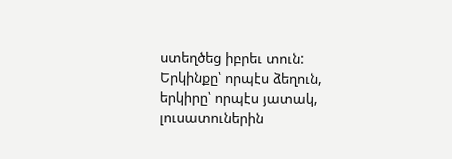ստեղծեց իբրեւ տուն: Երկինքը՝ որպէս ձեղուն, երկիրը՝ որպէս յատակ, լուսատուներին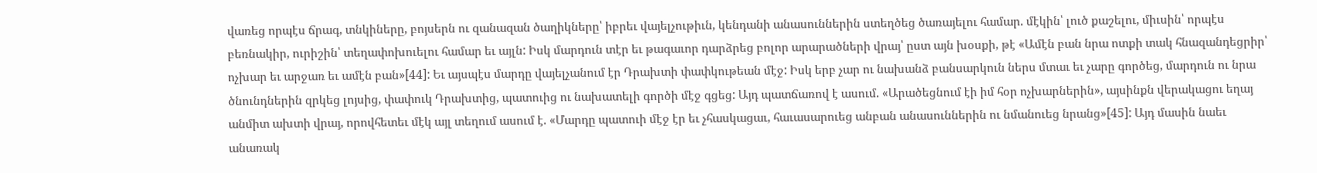վառեց որպէս ճրագ, տնկիները, բոյսերն ու զանազան ծաղիկները՝ իբրեւ վայելչութիւն, կենդանի անասուններին ստեղծեց ծառայելու համար. մէկին՝ լուծ քաշելու, միւսին՝ որպէս բեռնակիր, ուրիշին՝ տեղափոխուելու համար եւ այլն: Իսկ մարդուն տէր եւ թագաւոր դարձրեց բոլոր արարածների վրայ՝ ըստ այն խօսքի, թէ «Ամէն բան նրա ոտքի տակ հնազանդեցրիր՝ ոչխար եւ արջառ եւ ամէն բան»[44]: Եւ այսպէս մարդը վայելչանում էր Դրախտի փափկութեան մէջ: Իսկ երբ չար ու նախանձ բանսարկուն ներս մտաւ եւ չարը գործեց, մարդուն ու նրա ծնունդներին զրկեց լոյսից, փափուկ Դրախտից, պատուից ու նախատելի գործի մէջ գցեց: Այդ պատճառով է ասում. «Արածեցնում էի իմ հօր ոչխարներին», այսինքն վերակացու եղայ անմիտ ախտի վրայ, որովհետեւ մէկ այլ տեղում ասում է. «Մարդը պատուի մէջ էր եւ չհասկացաւ, հաւասարուեց անբան անասուններին ու նմանուեց նրանց»[45]: Այդ մասին նաեւ անառակ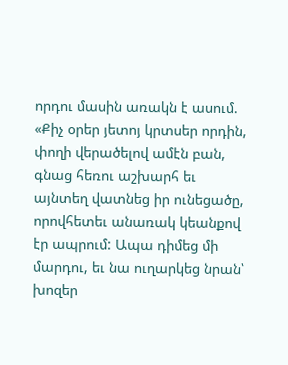որդու մասին առակն է ասում. «Քիչ օրեր յետոյ կրտսեր որդին, փողի վերածելով ամէն բան, գնաց հեռու աշխարհ եւ այնտեղ վատնեց իր ունեցածը, որովհետեւ անառակ կեանքով էր ապրում: Ապա դիմեց մի մարդու, եւ նա ուղարկեց նրան՝ խոզեր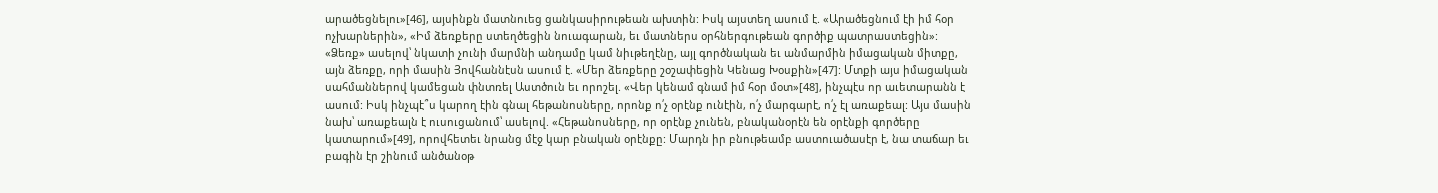արածեցնելու»[46], այսինքն մատնուեց ցանկասիրութեան ախտին: Իսկ այստեղ ասում է. «Արածեցնում էի իմ հօր ոչխարներին», «Իմ ձեռքերը ստեղծեցին նուագարան, եւ մատներս օրհներգութեան գործիք պատրաստեցին»: «Ձեռք» ասելով՝ նկատի չունի մարմնի անդամը կամ նիւթեղէնը, այլ գործնական եւ անմարմին իմացական միտքը, այն ձեռքը, որի մասին Յովհաննէսն ասում է. «Մեր ձեռքերը շօշափեցին Կենաց Խօսքին»[47]: Մտքի այս իմացական սահմաններով կամեցան փնտռել Աստծուն եւ որոշել. «Վեր կենամ գնամ իմ հօր մօտ»[48], ինչպէս որ աւետարանն է ասում: Իսկ ինչպէ՞ս կարող էին գնալ հեթանոսները, որոնք ո՛չ օրէնք ունէին, ո՛չ մարգարէ, ո՛չ էլ առաքեալ: Այս մասին նախ՝ առաքեալն է ուսուցանում՝ ասելով. «Հեթանոսները, որ օրէնք չունեն, բնականօրէն են օրէնքի գործերը կատարում»[49], որովհետեւ նրանց մէջ կար բնական օրէնքը: Մարդն իր բնութեամբ աստուածասէր է, նա տաճար եւ բագին էր շինում անծանօթ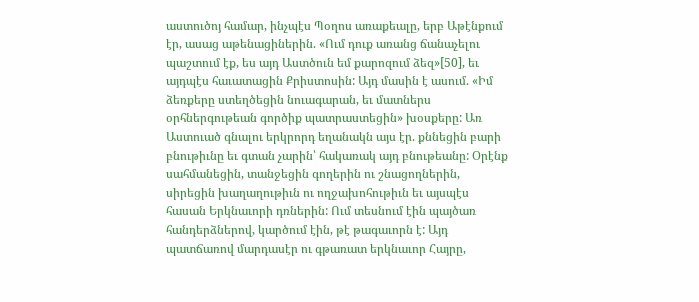աստուծոյ համար, ինչպէս Պօղոս առաքեալը, երբ Աթէնքում էր, ասաց աթենացիներին. «Ում դուք առանց ճանաչելու պաշտում էք, ես այդ Աստծուն եմ քարոզում ձեզ»[50], եւ այդպէս հաւատացին Քրիստոսին: Այդ մասին է ասում. «Իմ ձեռքերը ստեղծեցին նուագարան, եւ մատներս օրհներգութեան գործիք պատրաստեցին» խօսքերը: Առ Աստուած գնալու երկրորդ եղանակն այս էր. քննեցին բարի բնութիւնը եւ գտան չարին՝ հակառակ այդ բնութեանը: Օրէնք սահմանեցին, տանջեցին գողերին ու շնացողներին, սիրեցին խաղաղութիւն ու ողջախոհութիւն եւ այսպէս հասան Երկնաւորի դռներին: Ում տեսնում էին պայծառ հանդերձներով, կարծում էին, թէ թագաւորն է: Այդ պատճառով մարդասէր ու գթառատ երկնաւոր Հայրը,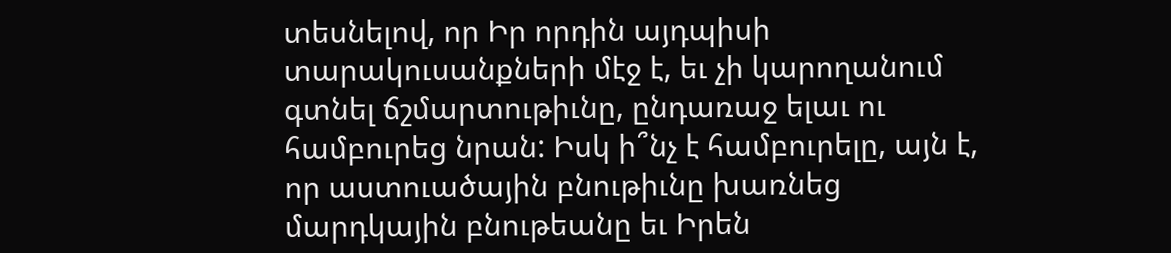տեսնելով, որ Իր որդին այդպիսի տարակուսանքների մէջ է, եւ չի կարողանում գտնել ճշմարտութիւնը, ընդառաջ ելաւ ու համբուրեց նրան: Իսկ ի՞նչ է համբուրելը, այն է, որ աստուածային բնութիւնը խառնեց մարդկային բնութեանը եւ Իրեն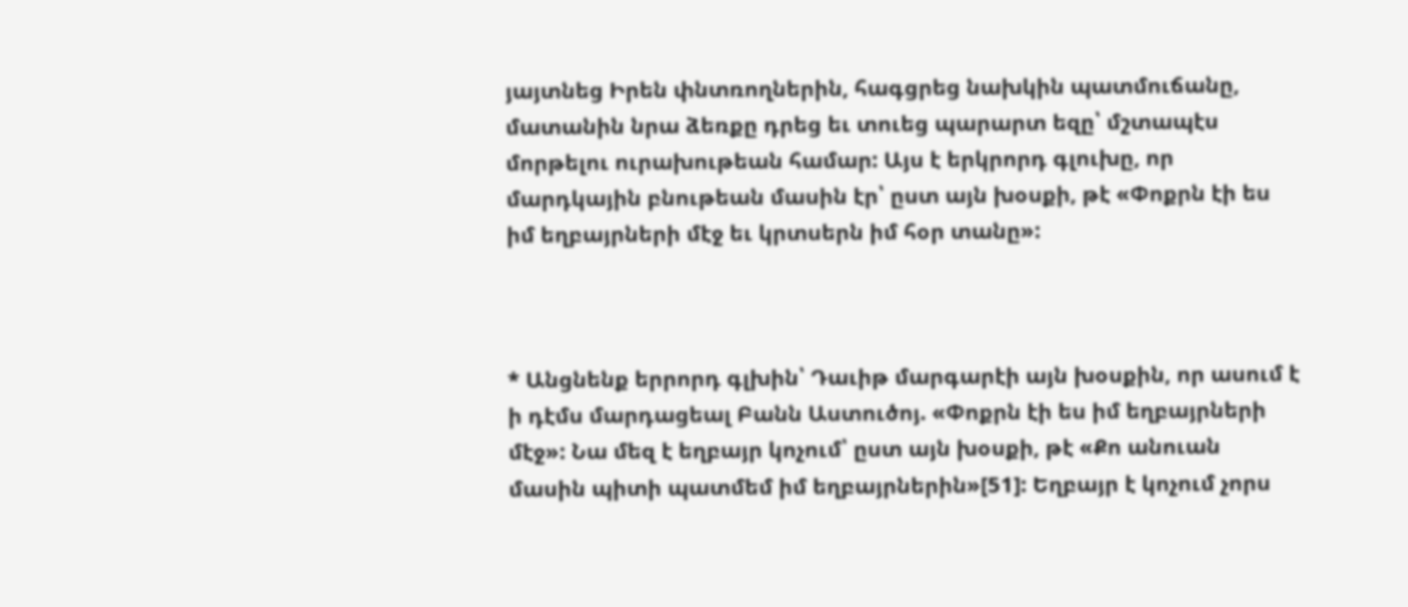յայտնեց Իրեն փնտռողներին, հագցրեց նախկին պատմուճանը, մատանին նրա ձեռքը դրեց եւ տուեց պարարտ եզը՝ մշտապէս մորթելու ուրախութեան համար: Այս է երկրորդ գլուխը, որ մարդկային բնութեան մասին էր՝ ըստ այն խօսքի, թէ «Փոքրն էի ես իմ եղբայրների մէջ եւ կրտսերն իմ հօր տանը»:



* Անցնենք երրորդ գլխին՝ Դաւիթ մարգարէի այն խօսքին, որ ասում է ի դէմս մարդացեալ Բանն Աստուծոյ. «Փոքրն էի ես իմ եղբայրների մէջ»: Նա մեզ է եղբայր կոչում՝ ըստ այն խօսքի, թէ «Քո անուան մասին պիտի պատմեմ իմ եղբայրներին»[51]: Եղբայր է կոչում չորս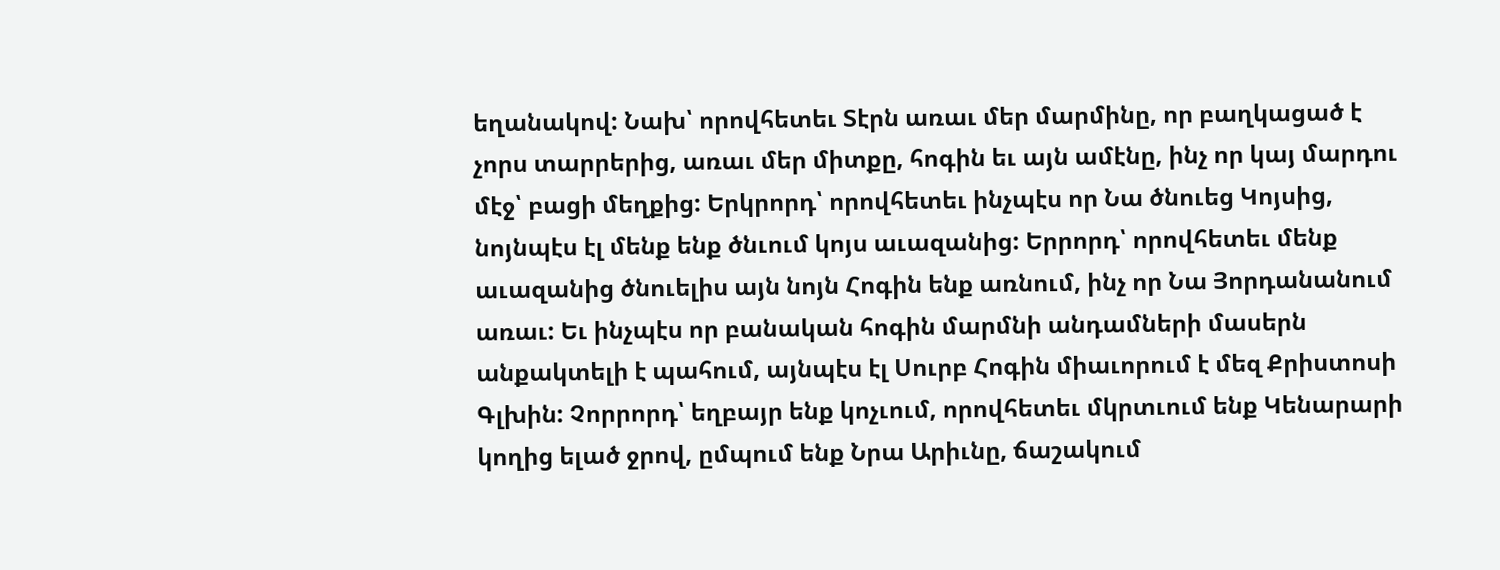եղանակով: Նախ՝ որովհետեւ Տէրն առաւ մեր մարմինը, որ բաղկացած է չորս տարրերից, առաւ մեր միտքը, հոգին եւ այն ամէնը, ինչ որ կայ մարդու մէջ՝ բացի մեղքից: Երկրորդ՝ որովհետեւ ինչպէս որ Նա ծնուեց Կոյսից, նոյնպէս էլ մենք ենք ծնւում կոյս աւազանից: Երրորդ՝ որովհետեւ մենք աւազանից ծնուելիս այն նոյն Հոգին ենք առնում, ինչ որ Նա Յորդանանում առաւ: Եւ ինչպէս որ բանական հոգին մարմնի անդամների մասերն անքակտելի է պահում, այնպէս էլ Սուրբ Հոգին միաւորում է մեզ Քրիստոսի Գլխին: Չորրորդ՝ եղբայր ենք կոչւում, որովհետեւ մկրտւում ենք Կենարարի կողից ելած ջրով, ըմպում ենք Նրա Արիւնը, ճաշակում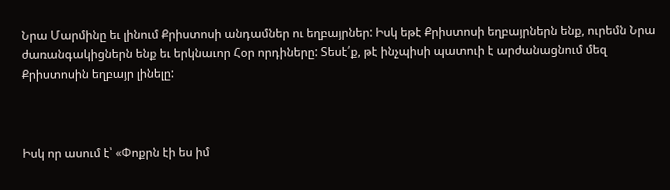Նրա Մարմինը եւ լինում Քրիստոսի անդամներ ու եղբայրներ: Իսկ եթէ Քրիստոսի եղբայրներն ենք, ուրեմն Նրա ժառանգակիցներն ենք եւ երկնաւոր Հօր որդիները: Տեսէ՛ք, թէ ինչպիսի պատուի է արժանացնում մեզ Քրիստոսին եղբայր լինելը:



Իսկ որ ասում է՝ «Փոքրն էի ես իմ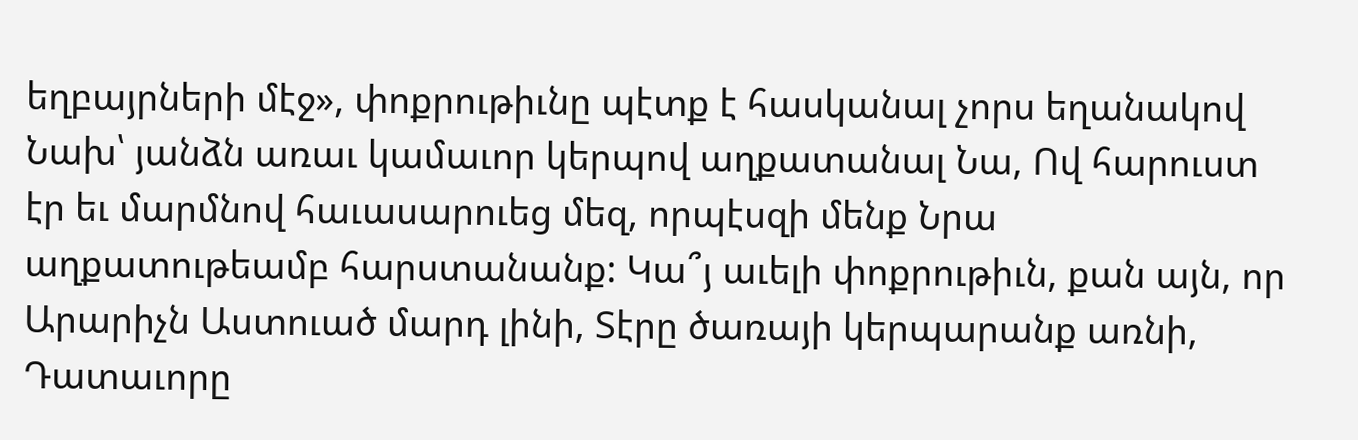եղբայրների մէջ», փոքրութիւնը պէտք է հասկանալ չորս եղանակով Նախ՝ յանձն առաւ կամաւոր կերպով աղքատանալ Նա, Ով հարուստ էր եւ մարմնով հաւասարուեց մեզ, որպէսզի մենք Նրա աղքատութեամբ հարստանանք: Կա՞յ աւելի փոքրութիւն, քան այն, որ Արարիչն Աստուած մարդ լինի, Տէրը ծառայի կերպարանք առնի, Դատաւորը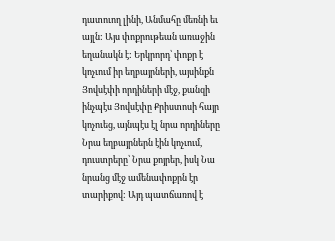դատուող լինի, Անմահը մեռնի եւ այլն: Այս փոքրութեան առաջին եղանակն է: Երկրորդ՝ փոքր է կոչւում իր եղբայրների, այսինքն Յովսէփի որդիների մէջ, քանզի ինչպէս Յովսէփը Քրիստոսի հայր կոչուեց, այնպէս էլ նրա որդիները Նրա եղբայրներն էին կոչւում, դուստրերը՝ Նրա քոյրեր, իսկ Նա նրանց մէջ ամենափոքրն էր տարիքով: Այդ պատճառով է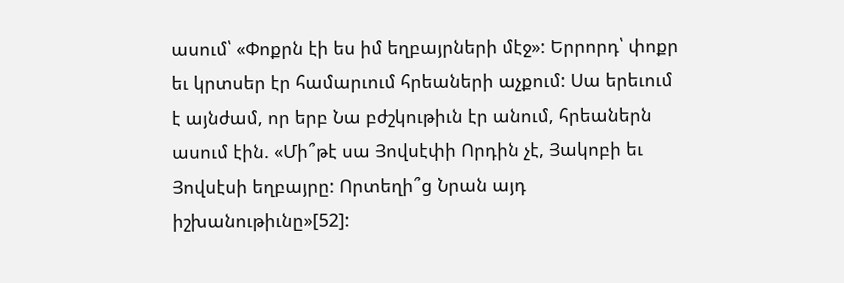ասում՝ «Փոքրն էի ես իմ եղբայրների մէջ»: Երրորդ՝ փոքր եւ կրտսեր էր համարւում հրեաների աչքում: Սա երեւում է այնժամ, որ երբ Նա բժշկութիւն էր անում, հրեաներն ասում էին. «Մի՞թէ սա Յովսէփի Որդին չէ, Յակոբի եւ Յովսէսի եղբայրը: Որտեղի՞ց Նրան այդ իշխանութիւնը»[52]: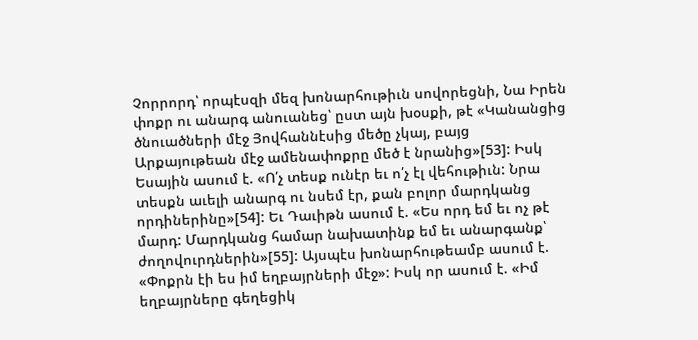Չորրորդ՝ որպէսզի մեզ խոնարհութիւն սովորեցնի, Նա Իրեն փոքր ու անարգ անուանեց՝ ըստ այն խօսքի, թէ «Կանանցից ծնուածների մէջ Յովհաննէսից մեծը չկայ, բայց Արքայութեան մէջ ամենափոքրը մեծ է նրանից»[53]: Իսկ Եսային ասում է. «Ո՛չ տեսք ունէր եւ ո՛չ էլ վեհութիւն: Նրա տեսքն աւելի անարգ ու նսեմ էր, քան բոլոր մարդկանց որդիներինը»[54]: Եւ Դաւիթն ասում է. «Ես որդ եմ եւ ոչ թէ մարդ: Մարդկանց համար նախատինք եմ եւ անարգանք՝ ժողովուրդներին»[55]: Այսպէս խոնարհութեամբ ասում է. «Փոքրն էի ես իմ եղբայրների մէջ»: Իսկ որ ասում է. «Իմ եղբայրները գեղեցիկ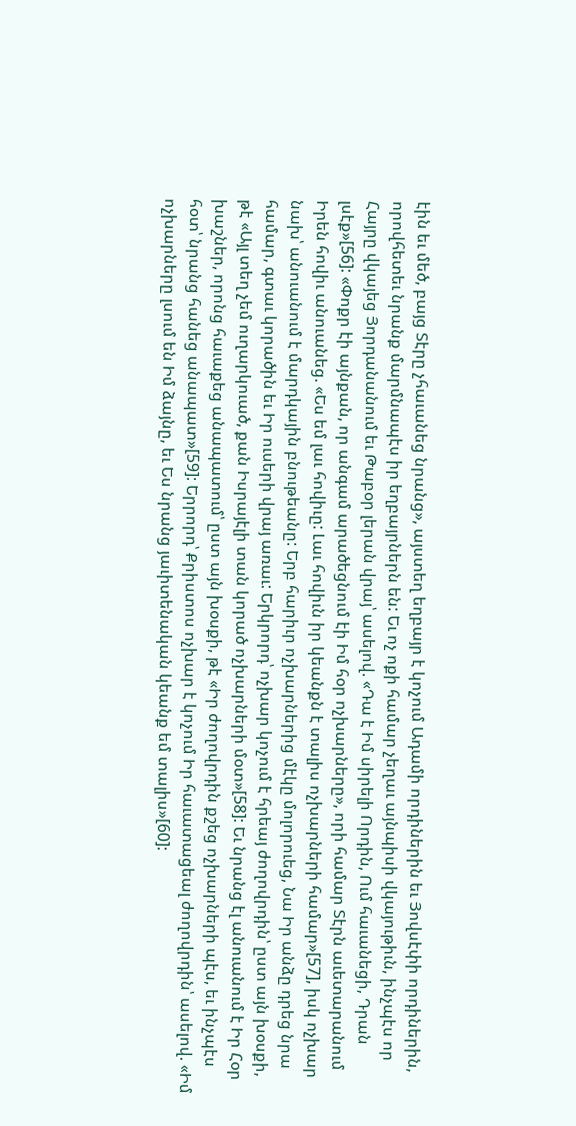էին եւ մեծ, բայց Տէրը չհաւանեց նրանց», այստեղ եղբայր է կոչում Ադամի որդիներին եւ Յովսէփի որդիներին, որովհետեւ նրանք մարմնապէս իր եղբայրներն են: Եւ ոչ ոքի համար չեղաւ այնպիսի վկայութիւն, ինչպէս որ Հայրը վկայեց Յորդանանում եւ Թաբօր լերան վրայ՝ ասելով. «Դա է Իմ սիրելի Որդին, Ում հաւանեցի, Դրան լսէք»[56]: «Փոքր էի այնքան, որ անգամ արածեցնում էի Իմ հօր ոչխարները», որի համար Տէրն աւետարանում Իրեն հովիւ անուանեց. «Ես եմ լաւ հովիւը: Լաւ հովիւն իր կեանքն է տալիս ոչխարների համար»[57], իսկ ոչխար նախ՝ անուանում է մարդկային բնութեանը: Երբ հարիւր ոչխարներից մէկը մոլորուեց, Նա Իր անձը դրեց նրա համար, գտաւ կորածին եւ Իր ուսերի վրայ առաւ: Երկրորդ՝ ոչխար կոչում է հրեայ ժողովրդին՝ ըստ այն խօսքի, թէ «Այլ տեղ չեմ ուղարկուած, քան Իսրայէլի տան կորած ոչխարների մօտ»[58]: Եւ նրանց էլ անուանում է Իր Հօր խաշներ, որոնց հաւաքեց անապատում՝ ըստ այն խօսքի, թէ «Իր ժողովրդին քշեց ոչխարների պէս, եւ ինչպէս հօտ՝ նրանց հանեց անապատ»[59]: Երրորդ՝ Քրիստոս ոչխար է կոչում Իր հաւատացեալ ժողովրդին՝ ասելով. «Իմ ոչխարները լսում են Իմ ձայնը, եւ Ես նրանց յաւիտենական կեանք եմ տալիս»[60]: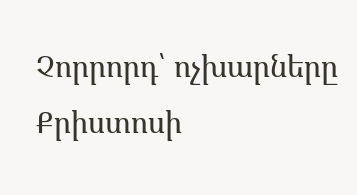Չորրորդ՝ ոչխարները Քրիստոսի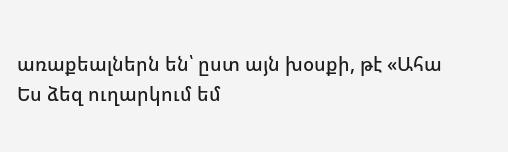առաքեալներն են՝ ըստ այն խօսքի, թէ «Ահա Ես ձեզ ուղարկում եմ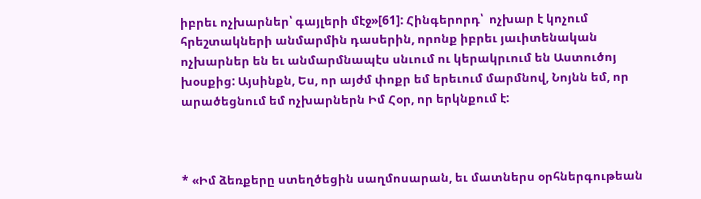իբրեւ ոչխարներ՝ գայլերի մէջ»[61]: Հինգերորդ՝  ոչխար է կոչում  հրեշտակների անմարմին դասերին, որոնք իբրեւ յաւիտենական ոչխարներ են եւ անմարմնապէս սնւում ու կերակրւում են Աստուծոյ խօսքից: Այսինքն, Ես, որ այժմ փոքր եմ երեւում մարմնով, Նոյնն եմ, որ արածեցնում եմ ոչխարներն Իմ Հօր, որ երկնքում է:



* «Իմ ձեռքերը ստեղծեցին սաղմոսարան, եւ մատներս օրհներգութեան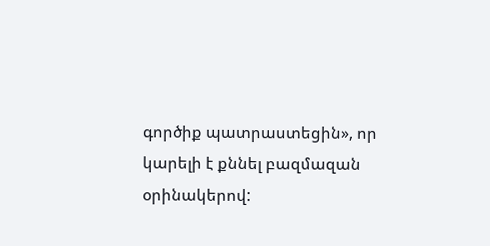գործիք պատրաստեցին», որ կարելի է քննել բազմազան օրինակերով: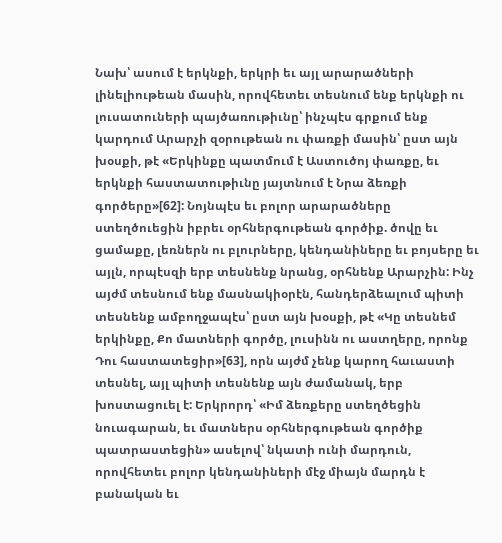Նախ՝ ասում է երկնքի, երկրի եւ այլ արարածների լինելիութեան մասին, որովհետեւ տեսնում ենք երկնքի ու լուսատուների պայծառութիւնը՝ ինչպէս գրքում ենք կարդում Արարչի զօրութեան ու փառքի մասին՝ ըստ այն խօսքի, թէ «Երկինքը պատմում է Աստուծոյ փառքը, եւ երկնքի հաստատութիւնը յայտնում է Նրա ձեռքի գործերը»[62]: Նոյնպէս եւ բոլոր արարածները ստեղծուեցին իբրեւ օրհներգութեան գործիք. ծովը եւ ցամաքը, լեռներն ու բլուրները, կենդանիները եւ բոյսերը եւ այլն, որպէսզի երբ տեսնենք նրանց, օրհնենք Արարչին: Ինչ այժմ տեսնում ենք մասնակիօրէն, հանդերձեալում պիտի տեսնենք ամբողջապէս՝ ըստ այն խօսքի, թէ «Կը տեսնեմ երկինքը, Քո մատների գործը, լուսինն ու աստղերը, որոնք Դու հաստատեցիր»[63], որն այժմ չենք կարող հաւաստի տեսնել, այլ պիտի տեսնենք այն ժամանակ, երբ խոստացուել է: Երկրորդ՝ «Իմ ձեռքերը ստեղծեցին նուագարան, եւ մատներս օրհներգութեան գործիք պատրաստեցին» ասելով՝ նկատի ունի մարդուն, որովհետեւ բոլոր կենդանիների մէջ միայն մարդն է բանական եւ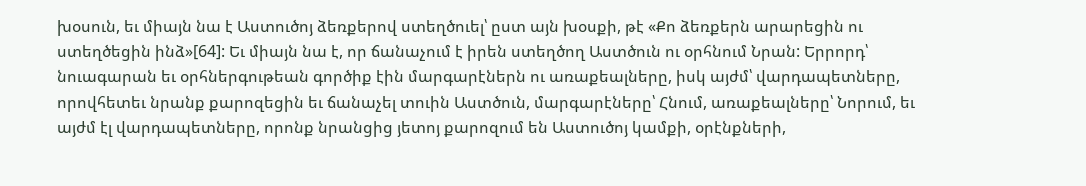խօսուն, եւ միայն նա է Աստուծոյ ձեռքերով ստեղծուել՝ ըստ այն խօսքի, թէ «Քո ձեռքերն արարեցին ու ստեղծեցին ինձ»[64]: Եւ միայն նա է, որ ճանաչում է իրեն ստեղծող Աստծուն ու օրհնում Նրան: Երրորդ՝ նուագարան եւ օրհներգութեան գործիք էին մարգարէներն ու առաքեալները, իսկ այժմ՝ վարդապետները, որովհետեւ նրանք քարոզեցին եւ ճանաչել տուին Աստծուն, մարգարէները՝ Հնում, առաքեալները՝ Նորում, եւ այժմ էլ վարդապետները, որոնք նրանցից յետոյ քարոզում են Աստուծոյ կամքի, օրէնքների,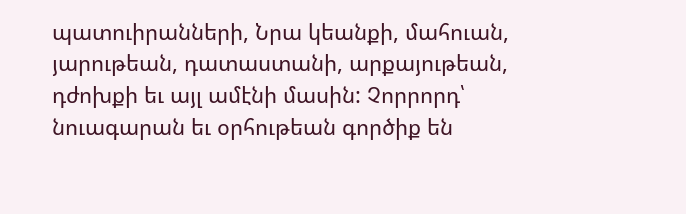պատուիրանների, Նրա կեանքի, մահուան, յարութեան, դատաստանի, արքայութեան, դժոխքի եւ այլ ամէնի մասին: Չորրորդ՝ նուագարան եւ օրհութեան գործիք են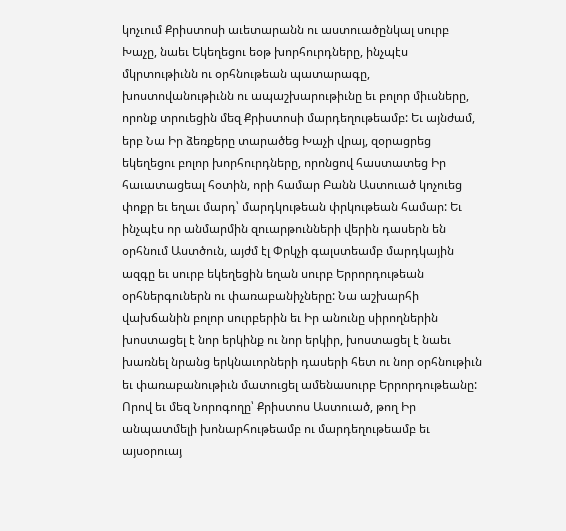կոչւում Քրիստոսի աւետարանն ու աստուածընկալ սուրբ Խաչը, նաեւ Եկեղեցու եօթ խորհուրդները, ինչպէս մկրտութիւնն ու օրհնութեան պատարագը, խոստովանութիւնն ու ապաշխարութիւնը եւ բոլոր միւսները, որոնք տրուեցին մեզ Քրիստոսի մարդեղութեամբ: Եւ այնժամ, երբ Նա Իր ձեռքերը տարածեց Խաչի վրայ, զօրացրեց եկեղեցու բոլոր խորհուրդները, որոնցով հաստատեց Իր հաւատացեալ հօտին, որի համար Բանն Աստուած կոչուեց փոքր եւ եղաւ մարդ՝ մարդկութեան փրկութեան համար: Եւ ինչպէս որ անմարմին զուարթունների վերին դասերն են օրհնում Աստծուն, այժմ էլ Փրկչի գալստեամբ մարդկային ազգը եւ սուրբ եկեղեցին եղան սուրբ Երրորդութեան օրհներգուներն ու փառաբանիչները: Նա աշխարհի վախճանին բոլոր սուրբերին եւ Իր անունը սիրողներին խոստացել է նոր երկինք ու նոր երկիր, խոստացել է նաեւ խառնել նրանց երկնաւորների դասերի հետ ու նոր օրհնութիւն եւ փառաբանութիւն մատուցել ամենասուրբ Երրորդութեանը: Որով եւ մեզ Նորոգողը՝ Քրիստոս Աստուած, թող Իր անպատմելի խոնարհութեամբ ու մարդեղութեամբ եւ այսօրուայ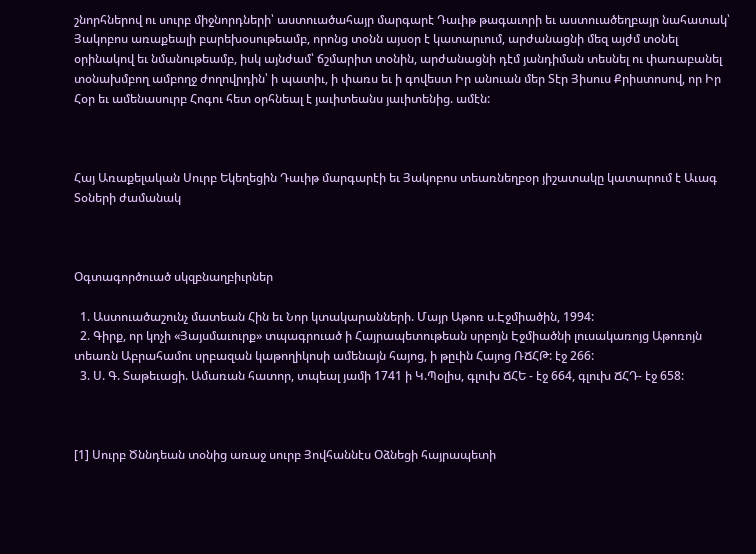շնորհներով ու սուրբ միջնորդների՝ աստուածահայր մարգարէ Դաւիթ թագաւորի եւ աստուածեղբայր նահատակ՝ Յակոբոս առաքեալի բարեխօսութեամբ, որոնց տօնն այսօր է կատարւում, արժանացնի մեզ այժմ տօնել օրինակով եւ նմանութեամբ, իսկ այնժամ՝ ճշմարիտ տօնին, արժանացնի դէմ յանդիման տեսնել ու փառաբանել տօնախմբող ամբողջ ժողովրդին՝ ի պատիւ, ի փառս եւ ի գովեստ Իր անուան մեր Տէր Յիսուս Քրիստոսով, որ Իր Հօր եւ ամենասուրբ Հոգու հետ օրհնեալ է յաւիտեանս յաւիտենից. ամէն:



Հայ Առաքելական Սուրբ Եկեղեցին Դաւիթ մարգարէի եւ Յակոբոս տեառնեղբօր յիշատակը կատարում է Աւագ Տօների ժամանակ



Օգտագործուած սկզբնաղբիւրներ

  1. Աստուածաշունչ մատեան Հին եւ Նոր կտակարանների. Մայր Աթոռ ս.Էջմիածին, 1994:
  2. Գիրք, որ կոչի «Յայսմաւուրք» տպագրուած ի Հայրապետութեան սրբոյն Էջմիածնի լուսակառոյց Աթոռոյն տեառն Աբրահամու սրբազան կաթողիկոսի ամենայն հայոց, ի թըւին Հայոց ՌՃՀԹ: էջ 266:
  3. Ս. Գ. Տաթեւացի. Ամառան հատոր, տպեալ յամի 1741 ի Կ.Պօլիս, գլուխ ՃՀԵ - էջ 664, գլուխ ՃՀԴ- էջ 658:



[1] Սուրբ Ծննդեան տօնից առաջ սուրբ Յովհաննէս Օձնեցի հայրապետի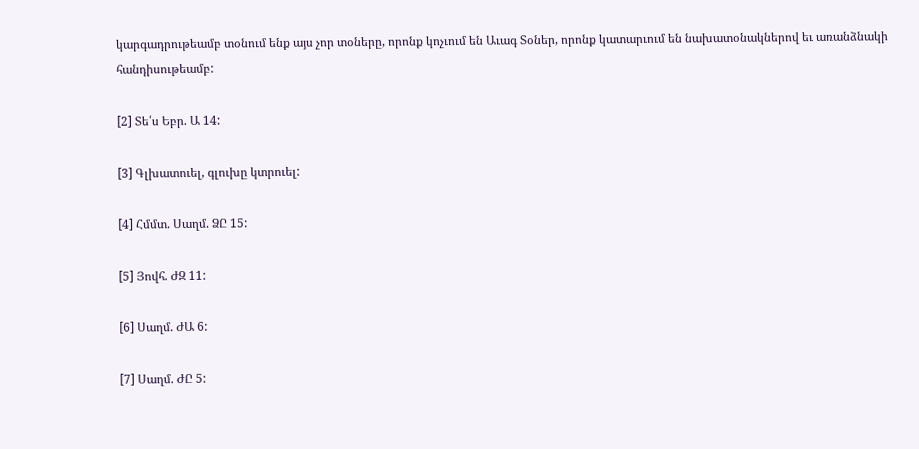կարգադրութեամբ տօնում ենք այս չոր տօները, որոնք կոչւում են Աւագ Տօներ, որոնք կատարւում են նախատօնակներով եւ առանձնակի հանդիսութեամբ:

[2] Տե՛ս Եբր. Ա 14:

[3] Գլխատուել, գլուխը կտրուել:

[4] Հմմտ. Սաղմ. ՁԸ 15:

[5] Յովհ. ԺԶ 11:

[6] Սաղմ. ԺԱ 6:

[7] Սաղմ. ԺԸ 5: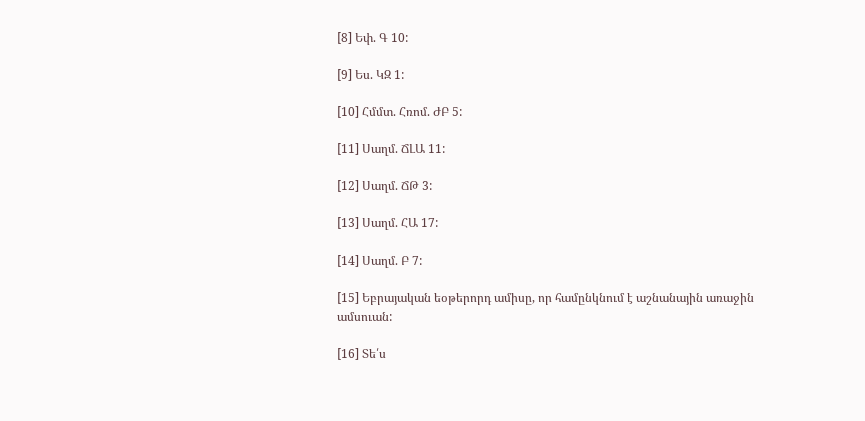[8] Եփ. Գ 10:

[9] Ես. ԿԶ 1:

[10] Հմմտ. Հռոմ. ԺԲ 5:

[11] Սաղմ. ՃԼԱ 11:

[12] Սաղմ. ՃԹ 3:

[13] Սաղմ. ՀԱ 17:

[14] Սաղմ. Բ 7:

[15] Եբրայական եօթերորդ ամիսը, որ համընկնում է աշնանային առաջին ամսուան:

[16] Տե՛ս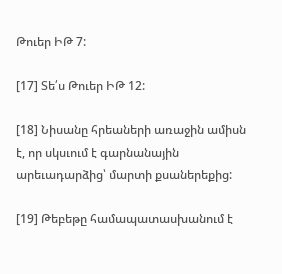Թուեր ԻԹ 7:

[17] Տե՛ս Թուեր ԻԹ 12:

[18] Նիսանը հրեաների առաջին ամիսն է, որ սկսւում է գարնանային արեւադարձից՝ մարտի քսաներեքից:

[19] Թեբեթը համապատասխանում է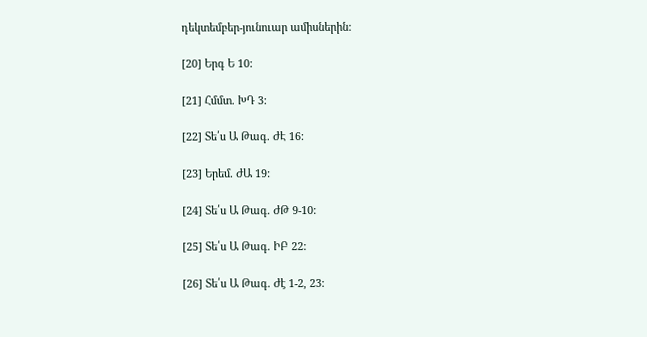դեկտեմբեր-յունուար ամիսներին:

[20] Երգ Ե 10:

[21] Հմմտ. ԽԴ 3:

[22] Տե՛ս Ա Թագ. ԺԷ 16:

[23] Երեմ. ԺԱ 19:

[24] Տե՛ս Ա Թագ. ԺԹ 9-10:

[25] Տե՛ս Ա Թագ. ԻԲ 22:

[26] Տե՛ս Ա Թագ. Ժէ 1-2, 23: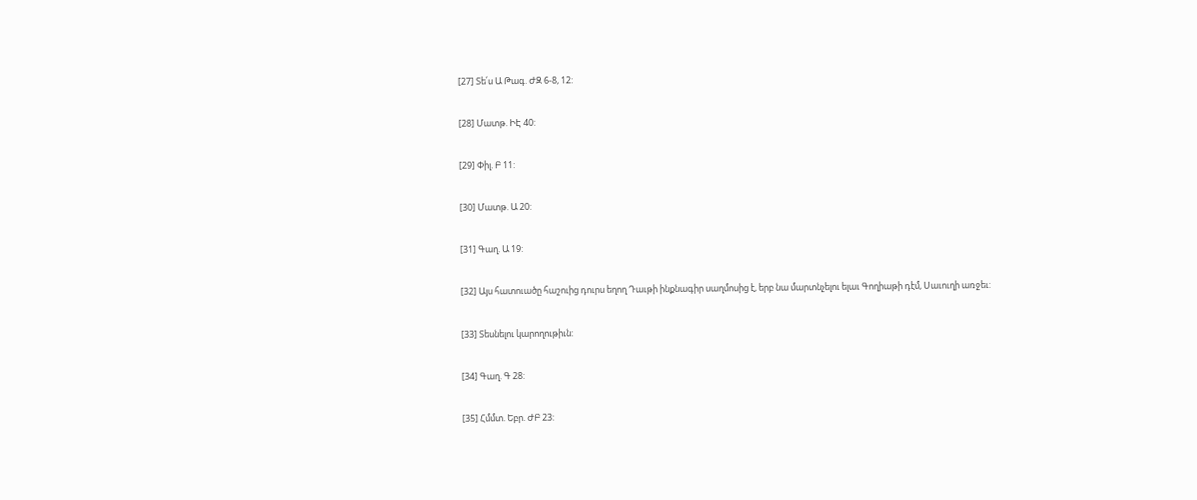[27] Տե՛ս Ա Թագ. ԺԶ 6-8, 12:

[28] Մատթ. ԻԷ 40:

[29] Փիլ. Բ 11:

[30] Մատթ. Ա 20:

[31] Գաղ. Ա 19:

[32] Այս հատուածը հաշուից դուրս եղող Դաւթի ինքնագիր սաղմոսից է, երբ նա մարտնչելու ելաւ Գողիաթի դէմ, Սաւուղի առջեւ:

[33] Տեսնելու կարողութիւն:

[34] Գաղ. Գ 28:

[35] Հմմտ. Եբր. ԺԲ 23: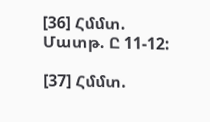[36] Հմմտ. Մատթ. Ը 11-12:

[37] Հմմտ.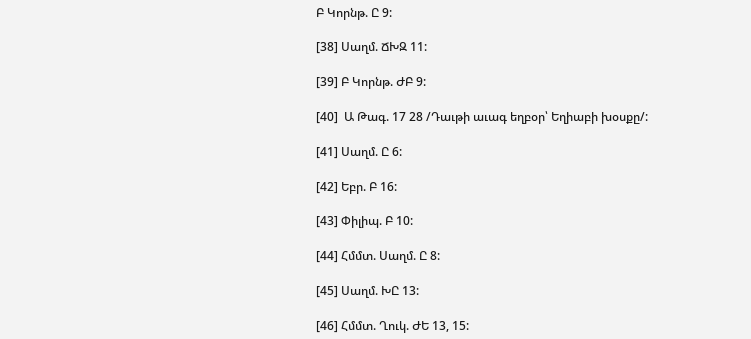Բ Կորնթ. Ը 9:

[38] Սաղմ. ՃԽԶ 11:

[39] Բ Կորնթ. ԺԲ 9:

[40]  Ա Թագ. 17 28 /Դաւթի աւագ եղբօր՝ Եղիաբի խօսքը/:

[41] Սաղմ. Ը 6:

[42] Եբր. Բ 16:

[43] Փիլիպ. Բ 10:

[44] Հմմտ. Սաղմ. Ը 8:

[45] Սաղմ. ԽԸ 13:

[46] Հմմտ. Ղուկ. ԺԵ 13, 15: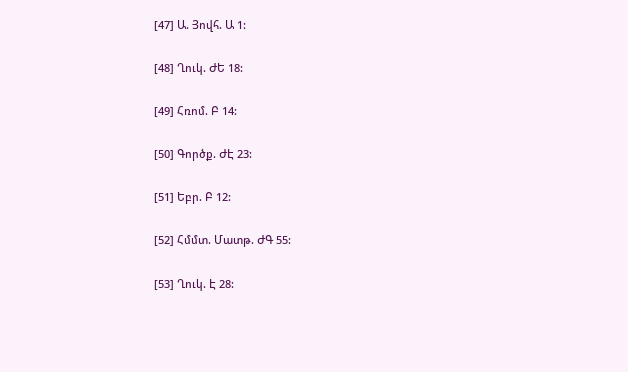[47] Ա. Յովհ. Ա 1:

[48] Ղուկ. ԺԵ 18:

[49] Հռոմ. Բ 14:

[50] Գործք. ԺԷ 23:

[51] Եբր. Բ 12:

[52] Հմմտ. Մատթ. ԺԳ 55:

[53] Ղուկ. Է 28: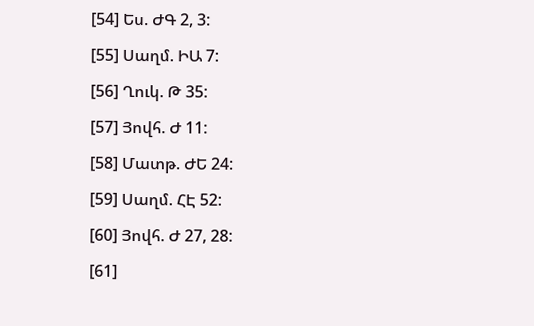[54] Ես. ԺԳ 2, 3:

[55] Սաղմ. ԻԱ 7:

[56] Ղուկ. Թ 35:

[57] Յովհ. Ժ 11:

[58] Մատթ. ԺԵ 24:

[59] Սաղմ. ՀԷ 52:

[60] Յովհ. Ժ 27, 28:

[61]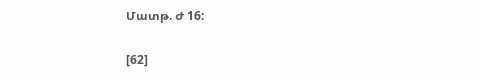Մատթ. Ժ 16:

[62]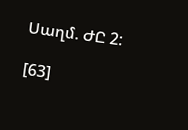Սաղմ. ԺԸ 2:

[63]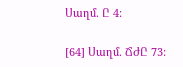Սաղմ. Ը 4:

[64] Սաղմ. ՃԺԸ 73: